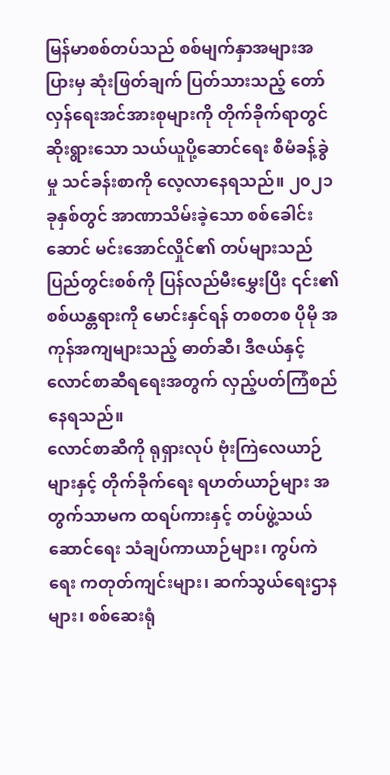မြန်မာစစ်တပ်သည် စစ်မျက်နှာအများအပြားမှ ဆုံးဖြတ်ချက် ပြတ်သားသည့် တော်လှန်ရေးအင်အားစုများကို တိုက်ခိုက်ရာတွင် ဆိုးရွားသော သယ်ယူပို့ဆောင်ရေး စီမံခန့်ခွဲမှု သင်ခန်းစာကို လေ့လာနေရသည်။ ၂၀၂၁ ခုနှစ်တွင် အာဏာသိမ်းခဲ့သော စစ်ခေါင်းဆောင် မင်းအောင်လှိုင်၏ တပ်များသည် ပြည်တွင်းစစ်ကို ပြန်လည်မီးမွှေးပြီး ၎င်း၏ စစ်ယန္တရားကို မောင်းနှင်ရန် တစတစ ပိုမို အကုန်အကျများသည့် ဓာတ်ဆီ၊ ဒီဇယ်နှင့် လောင်စာဆီရရေးအတွက် လှည့်ပတ်ကြံစည်နေရသည်။
လောင်စာဆီကို ရုရှားလုပ် ဗုံးကြဲလေယာဉ်များနှင့် တိုက်ခိုက်ရေး ရဟတ်ယာဉ်များ အတွက်သာမက ထရပ်ကားနှင့် တပ်ဖွဲ့သယ်ဆောင်ရေး သံချပ်ကာယာဉ်များ၊ ကွပ်ကဲရေး ကတုတ်ကျင်းများ၊ ဆက်သွယ်ရေးဌာနများ၊ စစ်ဆေးရုံ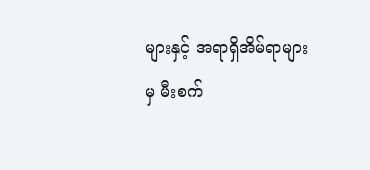များနှင့် အရာရှိအိမ်ရာများမှ မီးစက်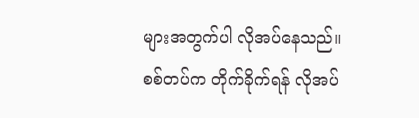များအတွက်ပါ လိုအပ်နေသည်။
စစ်တပ်က တိုက်ခိုက်ရန် လိုအပ်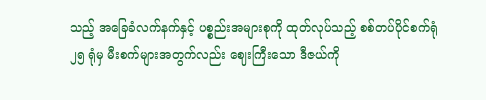သည့် အခြေခံလက်နက်နှင့် ပစ္စည်းအများစုကို ထုတ်လုပ်သည့် စစ်တပ်ပိုင်စက်ရုံ ၂၅ ရုံမှ မီးစက်များအတွက်လည်း ဈေးကြီးသော ဒီဇယ်ကို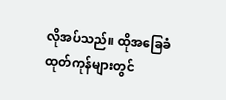လိုအပ်သည်။ ထိုအခြေခံထုတ်ကုန်များတွင်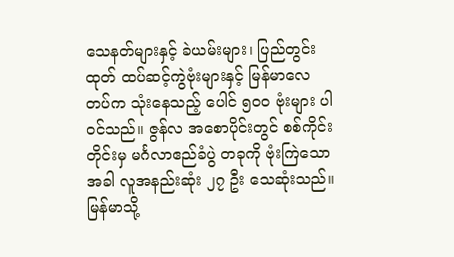သေနတ်များနှင့် ခဲယမ်းများ၊ ပြည်တွင်းထုတ် ထပ်ဆင့်ကွဲဗုံးများနှင့် မြန်မာလေတပ်က သုံးနေသည့် ပေါင် ၅၀၀ ဗုံးများ ပါဝင်သည်။ ဇွန်လ အစောပိုင်းတွင် စစ်ကိုင်းတိုင်းမှ မင်္ဂလာဧည်ခံပွဲ တခုကို ဗုံးကြဲသောအခါ လူအနည်းဆုံး ၂၇ ဦး သေဆုံးသည်။
မြန်မာသို့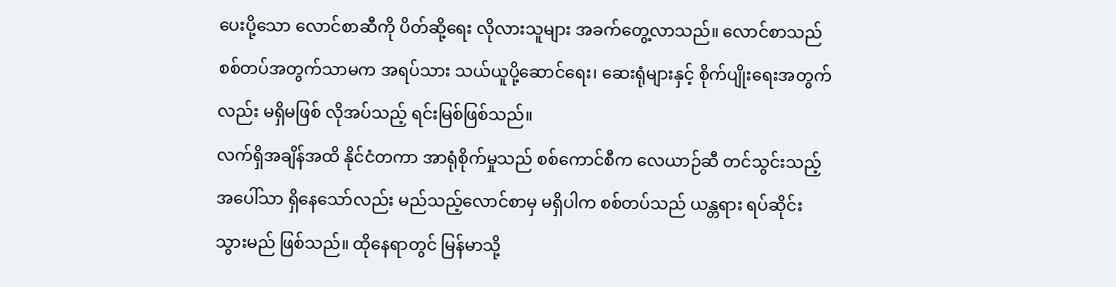ပေးပို့သော လောင်စာဆီကို ပိတ်ဆို့ရေး လိုလားသူများ အခက်တွေ့လာသည်။ လောင်စာသည် စစ်တပ်အတွက်သာမက အရပ်သား သယ်ယူပို့ဆောင်ရေး၊ ဆေးရုံများနှင့် စိုက်ပျိုးရေးအတွက်လည်း မရှိမဖြစ် လိုအပ်သည့် ရင်းမြစ်ဖြစ်သည်။
လက်ရှိအချိန်အထိ နိုင်ငံတကာ အာရုံစိုက်မှုသည် စစ်ကောင်စီက လေယာဉ်ဆီ တင်သွင်းသည့်အပေါ်သာ ရှိနေသော်လည်း မည်သည့်လောင်စာမှ မရှိပါက စစ်တပ်သည် ယန္တရား ရပ်ဆိုင်းသွားမည် ဖြစ်သည်။ ထိုနေရာတွင် မြန်မာသို့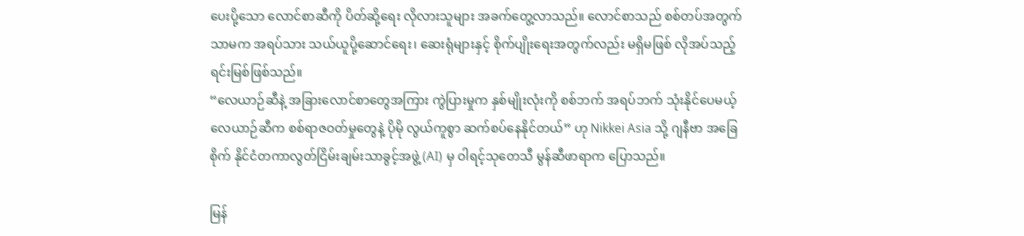ပေးပို့သော လောင်စာဆီကို ပိတ်ဆို့ရေး လိုလားသူများ အခက်တွေ့လာသည်။ လောင်စာသည် စစ်တပ်အတွက်သာမက အရပ်သား သယ်ယူပို့ဆောင်ရေး၊ ဆေးရုံများနှင့် စိုက်ပျိုးရေးအတွက်လည်း မရှိမဖြစ် လိုအပ်သည့် ရင်းမြစ်ဖြစ်သည်။
“လေယာဉ်ဆီနဲ့ အခြားလောင်စာတွေအကြား ကွဲပြားမှုက နှစ်မျိုးလုံးကို စစ်ဘက် အရပ်ဘက် သုံးနိုင်ပေမယ့် လေယာဉ်ဆီက စစ်ရာဇဝတ်မှုတွေနဲ့ ပိုမို လွယ်ကူစွာ ဆက်စပ်နေနိုင်တယ်” ဟု Nikkei Asia သို့ ဂျနီဗာ အခြေစိုက် နိုင်ငံတကာလွတ်ငြိမ်းချမ်းသာခွင့်အဖွဲ့ (AI) မှ ဝါရင့်သုတေသီ မွန်ဆီဖာရာက ပြောသည်။

မြန်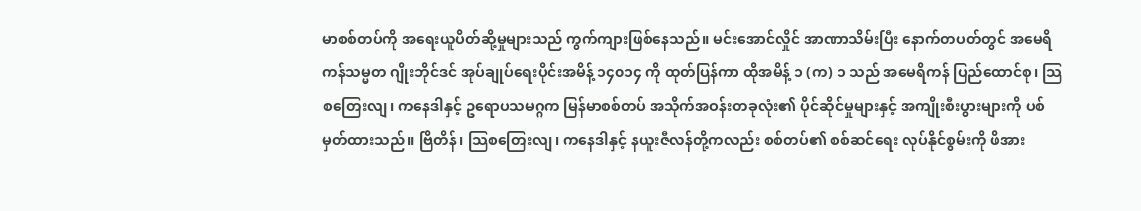မာစစ်တပ်ကို အရေးယူပိတ်ဆို့မှုများသည် ကွက်ကျားဖြစ်နေသည်။ မင်းအောင်လှိုင် အာဏာသိမ်းပြီး နောက်တပတ်တွင် အမေရိကန်သမ္မတ ဂျိုးဘိုင်ဒင် အုပ်ချုပ်ရေးပိုင်းအမိန့် ၁၄၀၁၄ ကို ထုတ်ပြန်ကာ ထိုအမိန့် ၁ (က) ၁ သည် အမေရိကန် ပြည်ထောင်စု၊ သြစတြေးလျ၊ ကနေဒါနှင့် ဥရောပသမဂ္ဂက မြန်မာစစ်တပ် အသိုက်အဝန်းတခုလုံး၏ ပိုင်ဆိုင်မှုများနှင့် အကျိုးစီးပွားများကို ပစ်မှတ်ထားသည်။ ဗြိတိန်၊ သြစတြေးလျ၊ ကနေဒါနှင့် နယူးဇီလန်တို့ကလည်း စစ်တပ်၏ စစ်ဆင်ရေး လုပ်နိုင်စွမ်းကို ဖိအား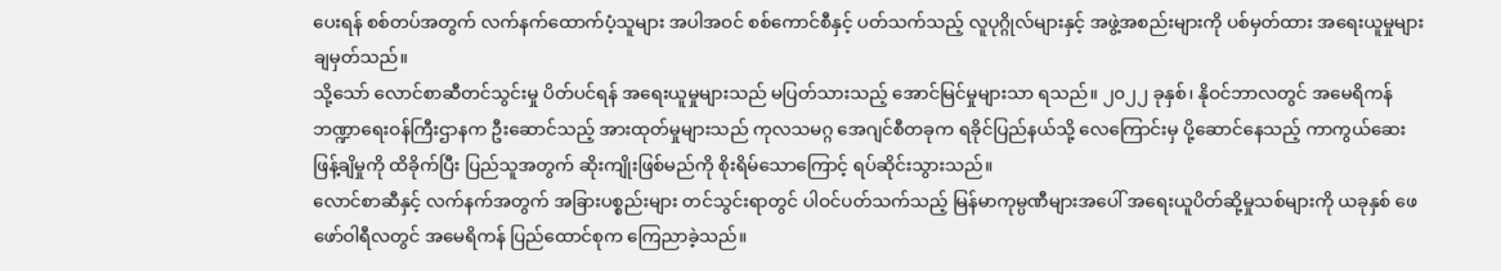ပေးရန် စစ်တပ်အတွက် လက်နက်ထောက်ပံ့သူများ အပါအဝင် စစ်ကောင်စီနှင့် ပတ်သက်သည့် လူပုဂ္ဂိုလ်များနှင့် အဖွဲ့အစည်းများကို ပစ်မှတ်ထား အရေးယူမှုများ ချမှတ်သည်။
သို့သော် လောင်စာဆီတင်သွင်းမှု ပိတ်ပင်ရန် အရေးယူမှုများသည် မပြတ်သားသည့် အောင်မြင်မှုများသာ ရသည်။ ၂၀၂၂ ခုနှစ်၊ နိုဝင်ဘာလတွင် အမေရိကန် ဘဏ္ဍာရေးဝန်ကြီးဌာနက ဦးဆောင်သည့် အားထုတ်မှုများသည် ကုလသမဂ္ဂ အေဂျင်စီတခုက ရခိုင်ပြည်နယ်သို့ လေကြောင်းမှ ပို့ဆောင်နေသည့် ကာကွယ်ဆေး ဖြန့်ချိမှုကို ထိခိုက်ပြီး ပြည်သူအတွက် ဆိုးကျိုးဖြစ်မည်ကို စိုးရိမ်သောကြောင့် ရပ်ဆိုင်းသွားသည်။
လောင်စာဆီနှင့် လက်နက်အတွက် အခြားပစ္စည်းများ တင်သွင်းရာတွင် ပါဝင်ပတ်သက်သည့် မြန်မာကုမ္ပဏီများအပေါ် အရေးယူပိတ်ဆို့မှုသစ်များကို ယခုနှစ် ဖေဖော်ဝါရီလတွင် အမေရိကန် ပြည်ထောင်စုက ကြေညာခဲ့သည်။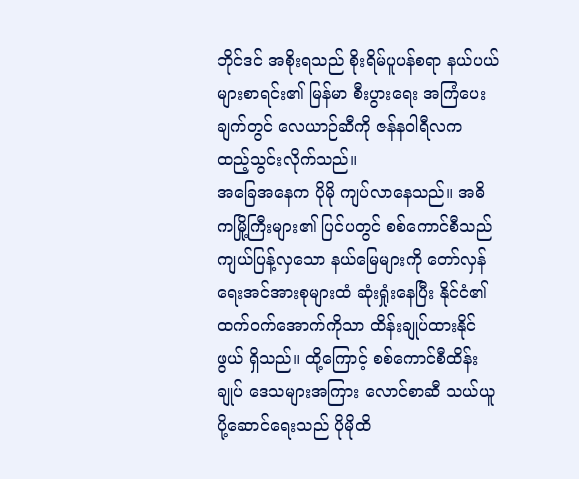ဘိုင်ဒင် အစိုးရသည် စိုးရိမ်ပူပန်စရာ နယ်ပယ်များစာရင်း၏ မြန်မာ စီးပွားရေး အကြံပေးချက်တွင် လေယာဉ်ဆီကို ဇန်နဝါရီလက ထည့်သွင်းလိုက်သည်။
အခြေအနေက ပိုမို ကျပ်လာနေသည်။ အဓိကမြို့ကြီးများ၏ ပြင်ပတွင် စစ်ကောင်စီသည် ကျယ်ပြန့်လှသော နယ်မြေများကို တော်လှန်ရေးအင်အားစုများထံ ဆုံးရှုံးနေပြီး နိုင်ငံ၏ ထက်ဝက်အောက်ကိုသာ ထိန်းချုပ်ထားနိုင်ဖွယ် ရှိသည်။ ထို့ကြောင့် စစ်ကောင်စီထိန်းချုပ် ဒေသများအကြား လောင်စာဆီ သယ်ယူပို့ဆောင်ရေးသည် ပိုမိုထိ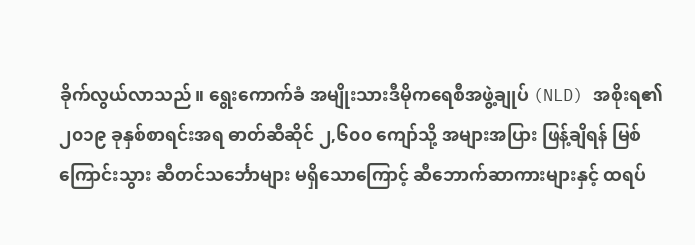ခိုက်လွယ်လာသည်။ ရွေးကောက်ခံ အမျိုးသားဒီမိုကရေစီအဖွဲ့ချုပ် (NLD) အစိုးရ၏ ၂၀၁၉ ခုနှစ်စာရင်းအရ ဓာတ်ဆီဆိုင် ၂,၆၀၀ ကျော်သို့ အများအပြား ဖြန့်ချိရန် မြစ်ကြောင်းသွား ဆီတင်သင်္ဘောများ မရှိသောကြောင့် ဆီဘောက်ဆာကားများနှင့် ထရပ်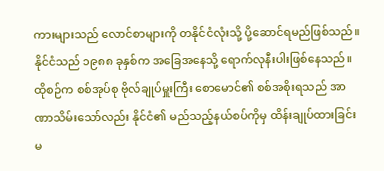ကားများသည် လောင်စာများကို တနိုင်ငံလုံးသို့ ပို့ဆောင်ရမည်ဖြစ်သည်။
နိုင်ငံသည် ၁၉၈၈ ခုနှစ်က အခြေအနေသို့ ရောက်လုနီးပါးဖြစ်နေသည်။ ထိုစဉ်က စစ်အုပ်စု ဗိုလ်ချုပ်မှူးကြီး စောမောင်၏ စစ်အစိုးရသည် အာဏာသိမ်းသော်လည်း နိုင်ငံ၏ မည်သည့်နယ်စပ်ကိုမှ ထိန်းချုပ်ထားခြင်း မ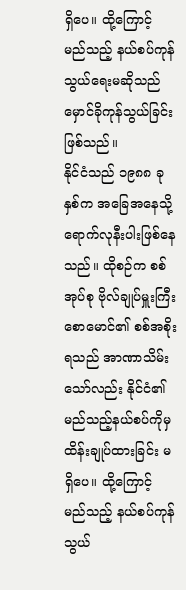ရှိပေ။ ထို့ကြောင့် မည်သည့် နယ်စပ်ကုန်သွယ်ရေးမဆိုသည် မှောင်ခိုကုန်သွယ်ခြင်း ဖြစ်သည်။
နိုင်ငံသည် ၁၉၈၈ ခုနှစ်က အခြေအနေသို့ ရောက်လုနီးပါးဖြစ်နေသည်။ ထိုစဉ်က စစ်အုပ်စု ဗိုလ်ချုပ်မှူးကြီး စောမောင်၏ စစ်အစိုးရသည် အာဏာသိမ်းသော်လည်း နိုင်ငံ၏ မည်သည့်နယ်စပ်ကိုမှ ထိန်းချုပ်ထားခြင်း မရှိပေ။ ထို့ကြောင့် မည်သည့် နယ်စပ်ကုန်သွယ်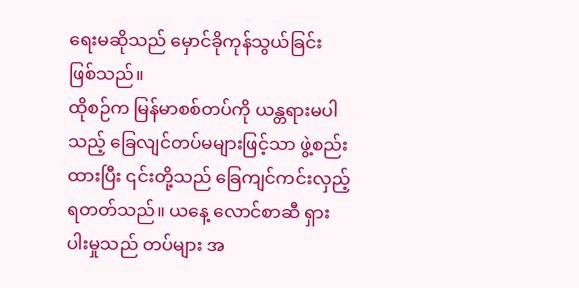ရေးမဆိုသည် မှောင်ခိုကုန်သွယ်ခြင်း ဖြစ်သည်။
ထိုစဉ်က မြန်မာစစ်တပ်ကို ယန္တရားမပါသည့် ခြေလျင်တပ်မများဖြင့်သာ ဖွဲ့စည်းထားပြီး ၎င်းတို့သည် ခြေကျင်ကင်းလှည့်ရတတ်သည်။ ယနေ့ လောင်စာဆီ ရှားပါးမှုသည် တပ်များ အ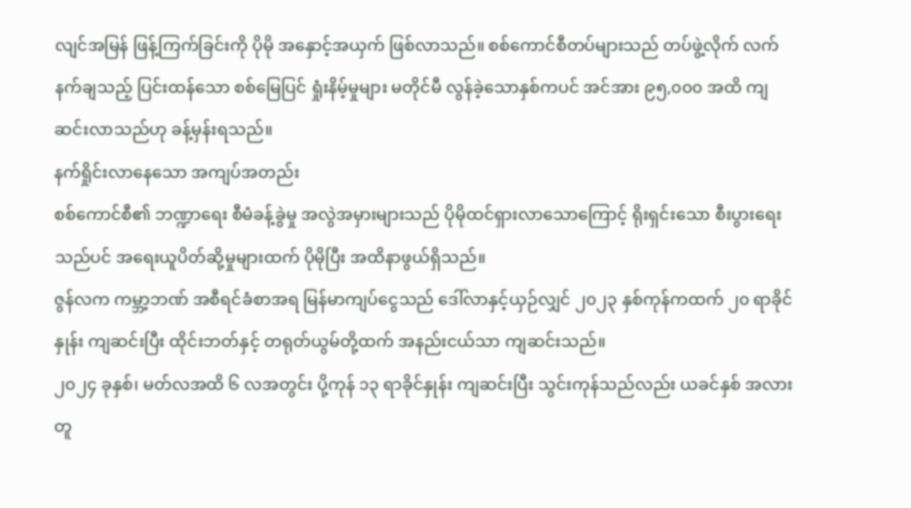လျင်အမြန် ဖြန့်ကြက်ခြင်းကို ပိုမို အနှောင့်အယှက် ဖြစ်လာသည်။ စစ်ကောင်စီတပ်များသည် တပ်ဖွဲ့လိုက် လက်နက်ချသည့် ပြင်းထန်သော စစ်မြေပြင် ရှုံးနိမ့်မှုများ မတိုင်မီ လွန်ခဲ့သောနှစ်ကပင် အင်အား ၉၅,၀၀၀ အထိ ကျဆင်းလာသည်ဟု ခန့်မှန်းရသည်။
နက်ရှိုင်းလာနေသော အကျပ်အတည်း
စစ်ကောင်စီ၏ ဘဏ္ဍာရေး စီမံခန့်ခွဲမှု အလွဲအမှားများသည် ပိုမိုထင်ရှားလာသောကြောင့် ရိုးရှင်းသော စီးပွားရေးသည်ပင် အရေးယူပိတ်ဆို့မှုများထက် ပိုမိုပြီး အထိနာဖွယ်ရှိသည်။
ဇွန်လက ကမ္ဘာ့ဘဏ် အစီရင်ခံစာအရ မြန်မာကျပ်ငွေသည် ဒေါ်လာနှင့်ယှဉ်လျှင် ၂၀၂၃ နှစ်ကုန်ကထက် ၂၀ ရာခိုင်နှုန်း ကျဆင်းပြီး ထိုင်းဘတ်နှင့် တရုတ်ယွမ်တို့ထက် အနည်းငယ်သာ ကျဆင်းသည်။
၂၀၂၄ ခုနှစ်၊ မတ်လအထိ ၆ လအတွင်း ပို့ကုန် ၁၃ ရာခိုင်နှုန်း ကျဆင်းပြီး သွင်းကုန်သည်လည်း ယခင်နှစ် အလားတူ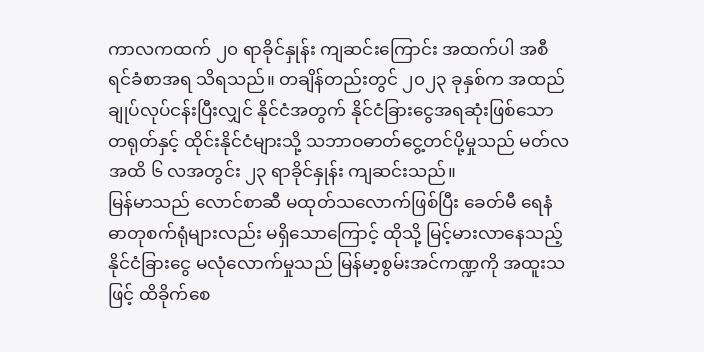ကာလကထက် ၂၀ ရာခိုင်နှုန်း ကျဆင်းကြောင်း အထက်ပါ အစီရင်ခံစာအရ သိရသည်။ တချိန်တည်းတွင် ၂၀၂၃ ခုနှစ်က အထည်ချုပ်လုပ်ငန်းပြီးလျှင် နိုင်ငံအတွက် နိုင်ငံခြားငွေအရဆုံးဖြစ်သော တရုတ်နှင့် ထိုင်းနိုင်ငံများသို့ သဘာဝဓာတ်ငွေ့တင်ပို့မှုသည် မတ်လအထိ ၆ လအတွင်း ၂၃ ရာခိုင်နှုန်း ကျဆင်းသည်။
မြန်မာသည် လောင်စာဆီ မထုတ်သလောက်ဖြစ်ပြီး ခေတ်မီ ရေနံဓာတုစက်ရုံများလည်း မရှိသောကြောင့် ထိုသို့ မြင့်မားလာနေသည့် နိုင်ငံခြားငွေ မလုံလောက်မှုသည် မြန်မာ့စွမ်းအင်ကဏ္ဍကို အထူးသဖြင့် ထိခိုက်စေ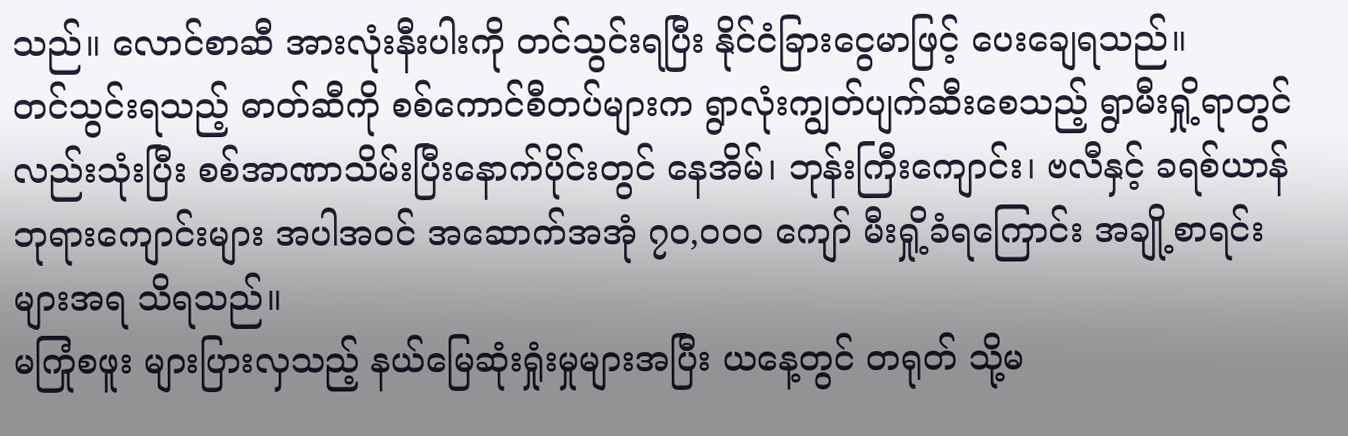သည်။ လောင်စာဆီ အားလုံးနီးပါးကို တင်သွင်းရပြီး နိုင်ငံခြားငွေမာဖြင့် ပေးချေရသည်။
တင်သွင်းရသည့် ဓာတ်ဆီကို စစ်ကောင်စီတပ်များက ရွာလုံးကျွတ်ပျက်ဆီးစေသည့် ရွာမီးရှို့ရာတွင်လည်းသုံးပြီး စစ်အာဏာသိမ်းပြီးနောက်ပိုင်းတွင် နေအိမ်၊ ဘုန်းကြီးကျောင်း၊ ဗလီနှင့် ခရစ်ယာန် ဘုရားကျောင်းများ အပါအဝင် အဆောက်အအုံ ၇၀,၀၀၀ ကျော် မီးရှို့ခံရကြောင်း အချို့စာရင်းများအရ သိရသည်။
မကြုံစဖူး များပြားလှသည့် နယ်မြေဆုံးရှုံးမှုများအပြီး ယနေ့တွင် တရုတ် သို့မ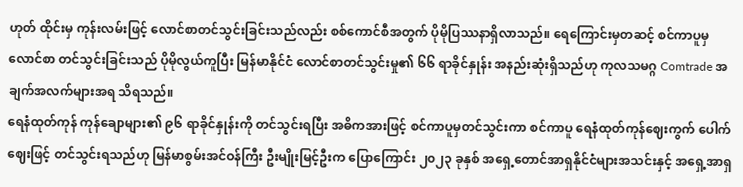ဟုတ် ထိုင်းမှ ကုန်းလမ်းဖြင့် လောင်စာတင်သွင်းခြင်းသည်လည်း စစ်ကောင်စီအတွက် ပိုမိုပြဿနာရှိလာသည်။ ရေကြောင်းမှတဆင့် စင်ကာပူမှ လောင်စာ တင်သွင်းခြင်းသည် ပိုမိုလွယ်ကူပြီး မြန်မာနိုင်ငံ လောင်စာတင်သွင်းမှု၏ ၆၆ ရာခိုင်နှုန်း အနည်းဆုံးရှိသည်ဟု ကုလသမဂ္ဂ Comtrade အချက်အလက်များအရ သိရသည်။
ရေနံထုတ်ကုန် ကုန်ချောများ၏ ၉၆ ရာခိုင်နှုန်းကို တင်သွင်းရပြီး အဓိကအားဖြင့် စင်ကာပူမှတင်သွင်းကာ စင်ကာပူ ရေနံထုတ်ကုန်ဈေးကွက် ပေါက်ဈေးဖြင့် တင်သွင်းရသည်ဟု မြန်မာစွမ်းအင်ဝန်ကြီး ဦးမျိုးမြင့်ဦးက ပြောကြောင်း ၂၀၂၃ ခုနှစ် အရှေ့တောင်အာရှနိုင်ငံများအသင်းနှင့် အရှေ့အာရှ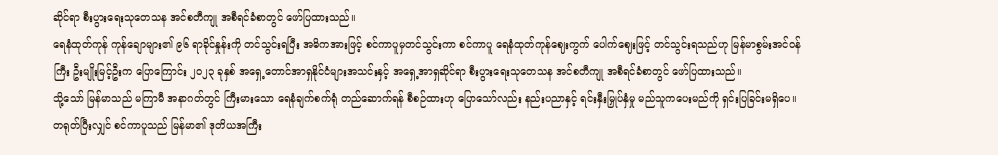ဆိုင်ရာ စီးပွားရေးသုတေသန အင်စတီကျု အစီရင်ခံစာတွင် ဖော်ပြထားသည်။
ရေနံထုတ်ကုန် ကုန်ချောများ၏ ၉၆ ရာခိုင်နှုန်းကို တင်သွင်းရပြီး အဓိကအားဖြင့် စင်ကာပူမှတင်သွင်းကာ စင်ကာပူ ရေနံထုတ်ကုန်ဈေးကွက် ပေါက်ဈေးဖြင့် တင်သွင်းရသည်ဟု မြန်မာစွမ်းအင်ဝန်ကြီး ဦးမျိုးမြင့်ဦးက ပြောကြောင်း ၂၀၂၃ ခုနှစ် အရှေ့တောင်အာရှနိုင်ငံများအသင်းနှင့် အရှေ့အာရှဆိုင်ရာ စီးပွားရေးသုတေသန အင်စတီကျု အစီရင်ခံစာတွင် ဖော်ပြထားသည်။
သို့သော် မြန်မာသည် မကြာမီ အနာဂတ်တွင် ကြီးမားသော ရေနံချက်စက်ရုံ တည်ဆောက်ရန် စီစဉ်ထားဟု ပြောသော်လည်း နည်းပညာနှင့် ရင်းနှီးမြှုပ်နှံမှု မည်သူကပေးမည်ကို ရှင်းပြခြင်းမရှိပေ။
တရုတ်ပြီးလျှင် စင်ကာပူသည် မြန်မာ၏ ဒုတိယအကြီး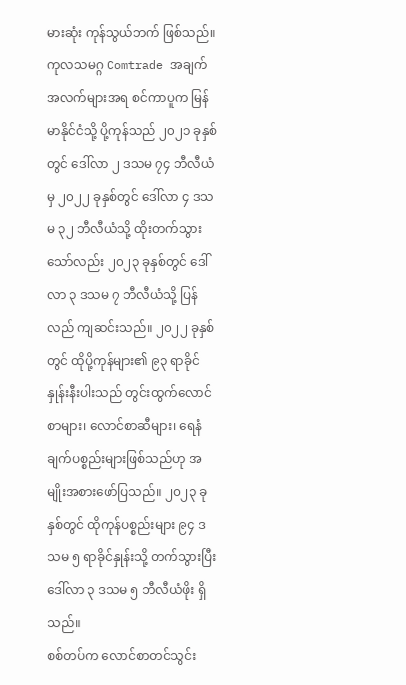မားဆုံး ကုန်သွယ်ဘက် ဖြစ်သည်။ ကုလသမဂ္ဂ Comtrade အချက်အလက်များအရ စင်ကာပူက မြန်မာနိုင်ငံသို့ ပို့ကုန်သည် ၂၀၂၁ ခုနှစ်တွင် ဒေါ်လာ ၂ ဒသမ ၇၄ ဘီလီယံမှ ၂၀၂၂ ခုနှစ်တွင် ဒေါ်လာ ၄ ဒသမ ၃၂ ဘီလီယံသို့ ထိုးတက်သွားသော်လည်း ၂၀၂၃ ခုနှစ်တွင် ဒေါ်လာ ၃ ဒသမ ၇ ဘီလီယံသို့ ပြန်လည် ကျဆင်းသည်။ ၂၀၂၂ ခုနှစ်တွင် ထိုပို့ကုန်များ၏ ၉၃ ရာခိုင်နှုန်းနီးပါးသည် တွင်းထွက်လောင်စာများ၊ လောင်စာဆီများ၊ ရေနံချက်ပစ္စည်းများဖြစ်သည်ဟု အမျိုးအစားဖော်ပြသည်။ ၂၀၂၃ ခုနှစ်တွင် ထိုကုန်ပစ္စည်းများ ၉၄ ဒသမ ၅ ရာခိုင်နှုန်းသို့ တက်သွားပြီး ဒေါ်လာ ၃ ဒသမ ၅ ဘီလီယံဖိုး ရှိသည်။
စစ်တပ်က လောင်စာတင်သွင်း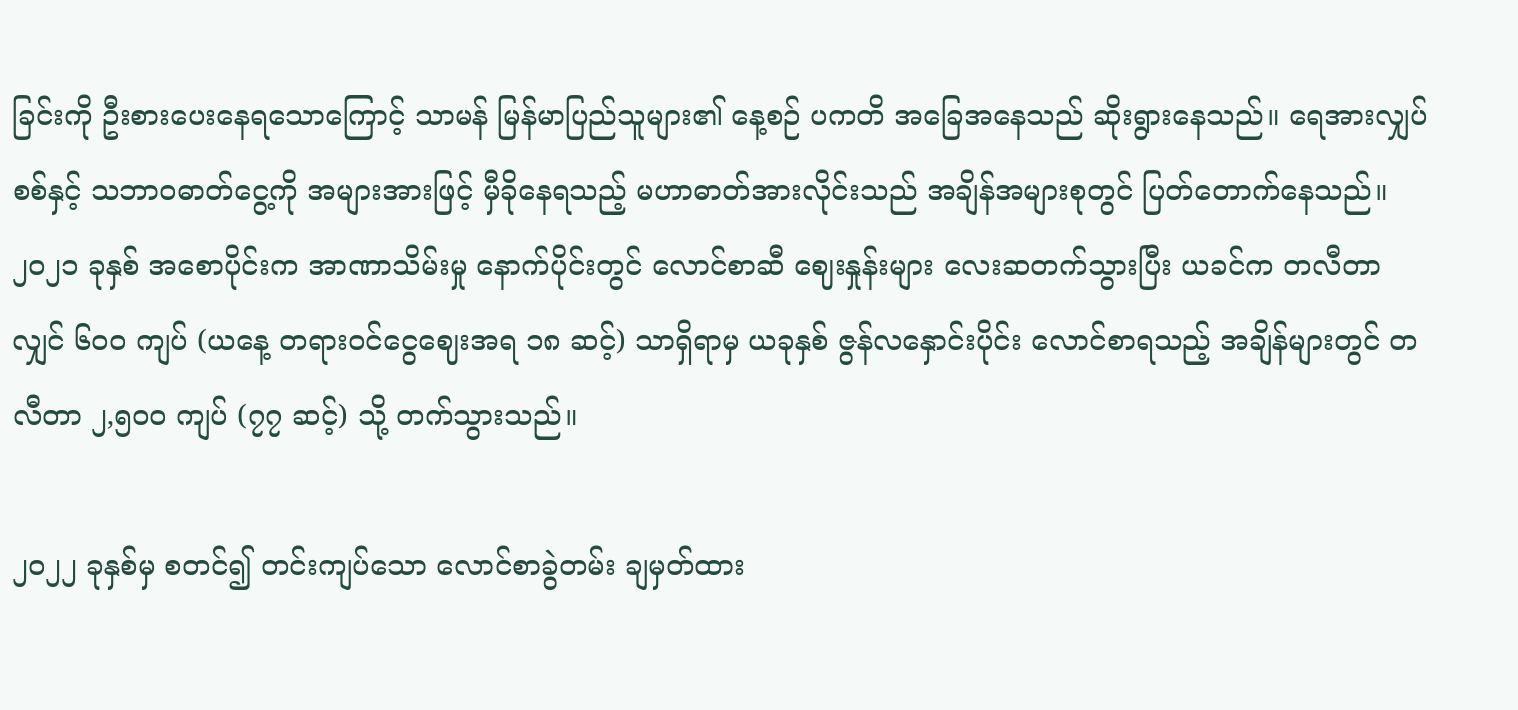ခြင်းကို ဦးစားပေးနေရသောကြောင့် သာမန် မြန်မာပြည်သူများ၏ နေ့စဉ် ပကတိ အခြေအနေသည် ဆိုးရွားနေသည်။ ရေအားလျှပ်စစ်နှင့် သဘာဝဓာတ်ငွေ့ကို အများအားဖြင့် မှီခိုနေရသည့် မဟာဓာတ်အားလိုင်းသည် အချိန်အများစုတွင် ပြတ်တောက်နေသည်။ ၂၀၂၁ ခုနှစ် အစောပိုင်းက အာဏာသိမ်းမှု နောက်ပိုင်းတွင် လောင်စာဆီ ဈေးနှုန်းများ လေးဆတက်သွားပြီး ယခင်က တလီတာလျှင် ၆၀၀ ကျပ် (ယနေ့ တရားဝင်ငွေဈေးအရ ၁၈ ဆင့်) သာရှိရာမှ ယခုနှစ် ဇွန်လနှောင်းပိုင်း လောင်စာရသည့် အချိန်များတွင် တလီတာ ၂,၅၀၀ ကျပ် (၇၇ ဆင့်) သို့ တက်သွားသည်။

၂၀၂၂ ခုနှစ်မှ စတင်၍ တင်းကျပ်သော လောင်စာခွဲတမ်း ချမှတ်ထား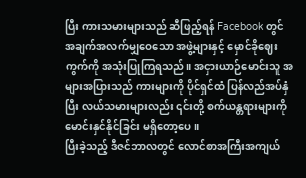ပြီး ကားသမားများသည် ဆီဖြည့်ရန် Facebook တွင် အချက်အလက်မျှဝေသော အဖွဲ့များနှင့် မှောင်ခိုဈေးကွက်ကို အသုံးပြုကြရသည်။ အငှားယာဉ်မောင်းသူ အများအပြားသည် ကားများကို ပိုင်ရှင်ထံ ပြန်လည်အပ်နှံပြီး လယ်သမားများလည်း ၎င်းတို့ စက်ယန္တရားများကို မောင်းနှင်နိုင်ခြင်း မရှိတော့ပေ။
ပြီးခဲ့သည့် ဒီဇင်ဘာလတွင် လောင်စာအကြီးအကျယ်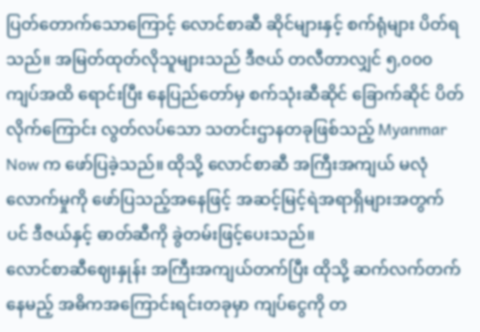ပြတ်တောက်သောကြောင့် လောင်စာဆီ ဆိုင်များနှင့် စက်ရုံများ ပိတ်ရသည်။ အမြတ်ထုတ်လိုသူများသည် ဒီဇယ် တလီတာလျှင် ၅,၀၀၀ ကျပ်အထိ ရောင်းပြီး နေပြည်တော်မှ စက်သုံးဆီဆိုင် ခြောက်ဆိုင် ပိတ်လိုက်ကြောင်း လွတ်လပ်သော သတင်းဌာနတခုဖြစ်သည့် Myanmar Now က ဖော်ပြခဲ့သည်။ ထိုသို့ လောင်စာဆီ အကြီးအကျယ် မလုံလောက်မှုကို ဖော်ပြသည့်အနေဖြင့် အဆင့်မြင့်ရဲအရာရှိများအတွက်ပင် ဒီဇယ်နှင့် ဓာတ်ဆီကို ခွဲတမ်းဖြင့်ပေးသည်။
လောင်စာဆီဈေးနှုန်း အကြီးအကျယ်တက်ပြီး ထိုသို့ ဆက်လက်တက်နေမည့် အဓိကအကြောင်းရင်းတခုမှာ ကျပ်ငွေကို တ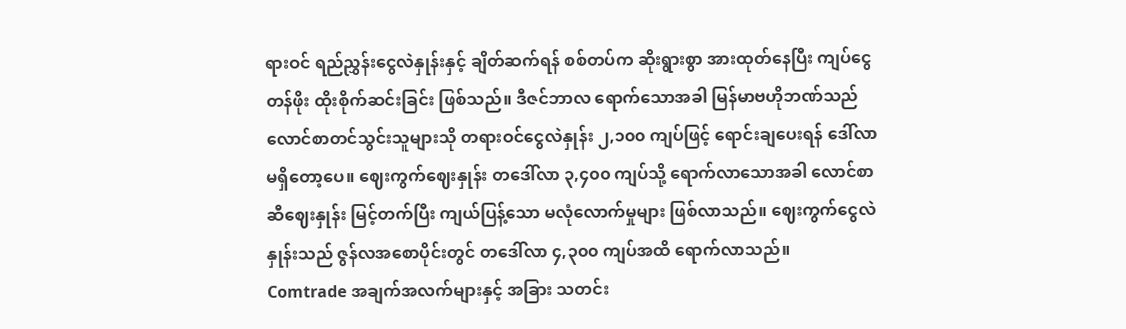ရားဝင် ရည်ညွှန်းငွေလဲနှုန်းနှင့် ချိတ်ဆက်ရန် စစ်တပ်က ဆိုးရွားစွာ အားထုတ်နေပြီး ကျပ်ငွေတန်ဖိုး ထိုးစိုက်ဆင်းခြင်း ဖြစ်သည်။ ဒီဇင်ဘာလ ရောက်သောအခါ မြန်မာဗဟိုဘဏ်သည် လောင်စာတင်သွင်းသူများသို တရားဝင်ငွေလဲနှုန်း ၂,၁၀၀ ကျပ်ဖြင့် ရောင်းချပေးရန် ဒေါ်လာမရှိတော့ပေ။ ဈေးကွက်ဈေးနှုန်း တဒေါ်လာ ၃,၄၀၀ ကျပ်သို့ ရောက်လာသောအခါ လောင်စာဆီဈေးနှုန်း မြင့်တက်ပြီး ကျယ်ပြန့်သော မလုံလောက်မှုများ ဖြစ်လာသည်။ ဈေးကွက်ငွေလဲနှုန်းသည် ဇွန်လအစောပိုင်းတွင် တဒေါ်လာ ၄,၃၀၀ ကျပ်အထိ ရောက်လာသည်။
Comtrade အချက်အလက်များနှင့် အခြား သတင်း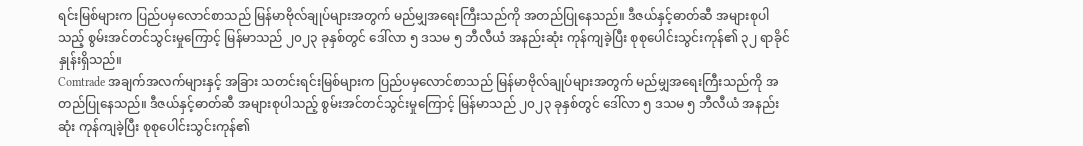ရင်းမြစ်များက ပြည်ပမှလောင်စာသည် မြန်မာဗိုလ်ချုပ်များအတွက် မည်မျှအရေးကြီးသည်ကို အတည်ပြုနေသည်။ ဒီဇယ်နှင့်ဓာတ်ဆီ အများစုပါသည့် စွမ်းအင်တင်သွင်းမှုကြောင့် မြန်မာသည် ၂၀၂၃ ခုနှစ်တွင် ဒေါ်လာ ၅ ဒသမ ၅ ဘီလီယံ အနည်းဆုံး ကုန်ကျခဲ့ပြီး စုစုပေါင်းသွင်းကုန်၏ ၃၂ ရာခိုင်နှုန်းရှိသည်။
Comtrade အချက်အလက်များနှင့် အခြား သတင်းရင်းမြစ်များက ပြည်ပမှလောင်စာသည် မြန်မာဗိုလ်ချုပ်များအတွက် မည်မျှအရေးကြီးသည်ကို အတည်ပြုနေသည်။ ဒီဇယ်နှင့်ဓာတ်ဆီ အများစုပါသည့် စွမ်းအင်တင်သွင်းမှုကြောင့် မြန်မာသည် ၂၀၂၃ ခုနှစ်တွင် ဒေါ်လာ ၅ ဒသမ ၅ ဘီလီယံ အနည်းဆုံး ကုန်ကျခဲ့ပြီး စုစုပေါင်းသွင်းကုန်၏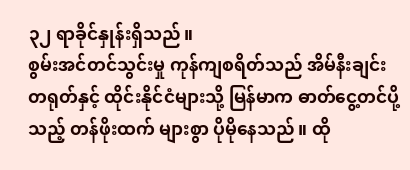၃၂ ရာခိုင်နှုန်းရှိသည်။
စွမ်းအင်တင်သွင်းမှု ကုန်ကျစရိတ်သည် အိမ်နီးချင်း တရုတ်နှင့် ထိုင်းနိုင်ငံများသို့ မြန်မာက ဓာတ်ငွေ့တင်ပို့သည့် တန်ဖိုးထက် များစွာ ပိုမိုနေသည်။ ထို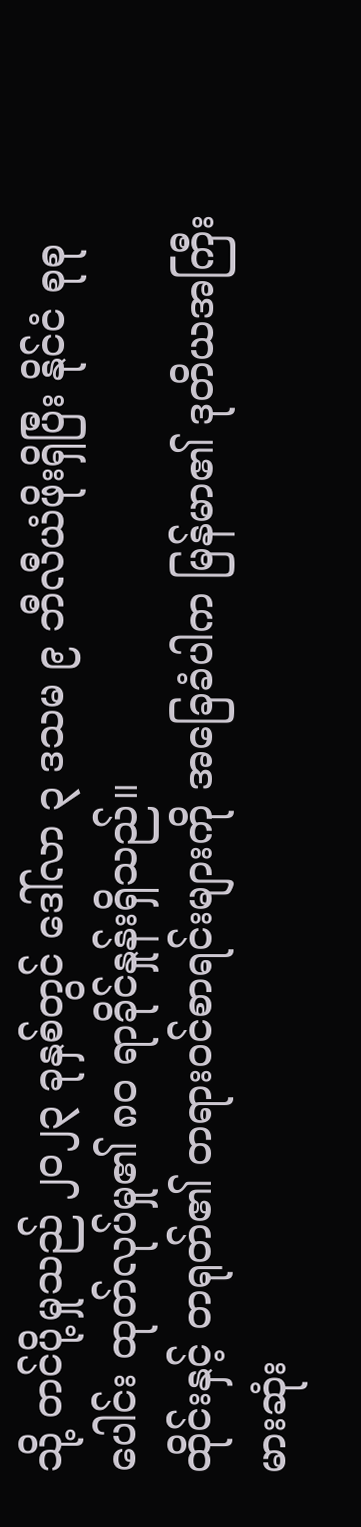သို့ တင်ပို့မှုသည် ၂၀၂၃ ခုနှစ်တွင် ဒေါ်လာ ၃ ဒသမ ၉ ဘီလီယံဖိုးရှိပြီး နိုင်ငံ စုစုပေါင်း ထုတ်လုပ်မှု၏ ၈၀ ရာခိုင်နှုန်းရှိသည်။
ထိုင်းနှင့် တရုတ်၏ တရားဝင်စာရင်းများကို အခြေခံပါက မြန်မာ၏ ဒုတိယအကြီးမားဆုံး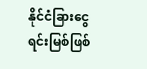နိုင်ငံခြားငွေရင်းမြစ်ဖြစ်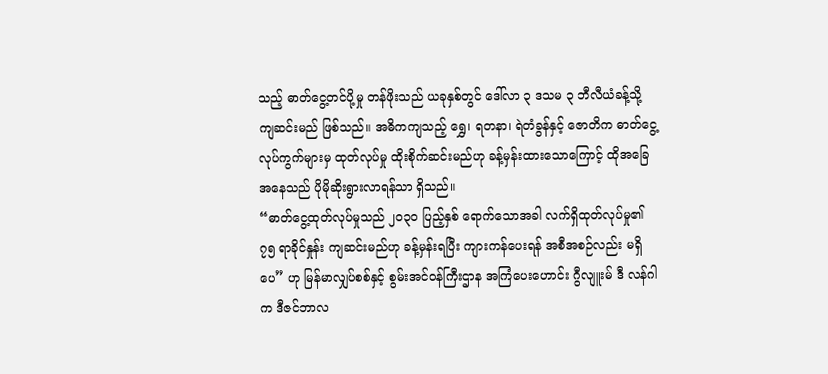သည့် ဓာတ်ငွေ့တင်ပို့မှု တန်ဖိုးသည် ယခုနှစ်တွင် ဒေါ်လာ ၃ ဒသမ ၃ ဘီလီယံခန့်သို့ ကျဆင်းမည် ဖြစ်သည်။ အဓိကကျသည့် ရွှေ၊ ရတနာ၊ ရဲတံခွန်နှင့် ဇောတိက ဓာတ်ငွေ့လုပ်ကွက်များမှ ထုတ်လုပ်မှု ထိုးစိုက်ဆင်းမည်ဟု ခန့်မှန်းထားသောကြောင့် ထိုအခြေအနေသည် ပိုမိုဆိုးရွားလာရန်သာ ရှိသည်။
“ဓာတ်ငွေ့ထုတ်လုပ်မှုသည် ၂၀၃၀ ပြည့်နှစ် ရောက်သောအခါ လက်ရှိထုတ်လုပ်မှု၏ ၇၅ ရာခိုင်နှုန်း ကျဆင်းမည်ဟု ခန့်မှန်းရပြီး ကျားကန်ပေးရန် အစီအစဉ်လည်း မရှိပေ” ဟု မြန်မာလျှပ်စစ်နှင့် စွမ်းအင်ဝန်ကြီးဌာန အကြံပေးဟောင်း ဂွီလျူးမ် ဒီ လန်ဂါက ဒီဇင်ဘာလ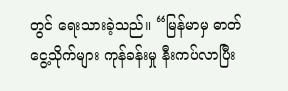တွင် ရေးသားခဲ့သည်။ “မြန်မာမှ ဓာတ်ငွေ့သိုက်များ ကုန်ခန်းမှု နီးကပ်လာပြီး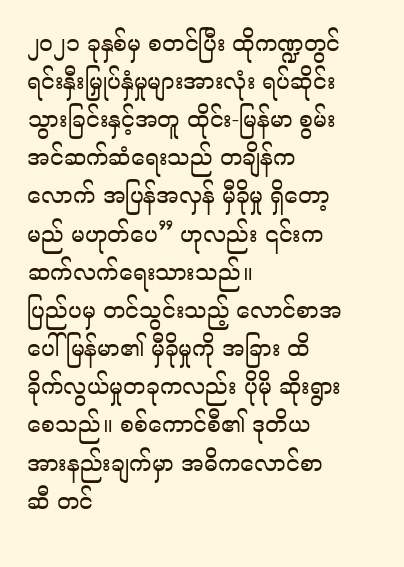၂၀၂၁ ခုနှစ်မှ စတင်ပြီး ထိုကဏ္ဍတွင် ရင်းနှီးမြှုပ်နှံမှုများအားလုံး ရပ်ဆိုင်းသွားခြင်းနှင့်အတူ ထိုင်း-မြန်မာ စွမ်းအင်ဆက်ဆံရေးသည် တချိန်ကလောက် အပြန်အလှန် မှီခိုမှု ရှိတော့မည် မဟုတ်ပေ” ဟုလည်း ၎င်းက ဆက်လက်ရေးသားသည်။
ပြည်ပမှ တင်သွင်းသည့် လောင်စာအပေါ် မြန်မာ၏ မှီခိုမှုကို အခြား ထိခိုက်လွယ်မှုတခုကလည်း ပိုမို ဆိုးရွားစေသည်။ စစ်ကောင်စီ၏ ဒုတိယအားနည်းချက်မှာ အဓိကလောင်စာဆီ တင်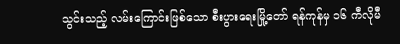သွင်းသည့် လမ်းကြောင်းဖြစ်သော စီးပွားရေးမြို့တော် ရန်ကုန်မှ ၁၆ ကီလိုမီ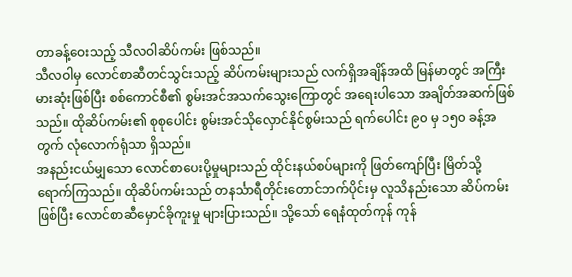တာခန့်ဝေးသည့် သီလဝါဆိပ်ကမ်း ဖြစ်သည်။
သီလဝါမှ လောင်စာဆီတင်သွင်းသည့် ဆိပ်ကမ်းများသည် လက်ရှိအချိန်အထိ မြန်မာတွင် အကြီးမားဆုံးဖြစ်ပြီး စစ်ကောင်စီ၏ စွမ်းအင်အသက်သွေးကြောတွင် အရေးပါသော အချိတ်အဆက်ဖြစ်သည်။ ထိုဆိပ်ကမ်း၏ စုစုပေါင်း စွမ်းအင်သိုလှောင်နိုင်စွမ်းသည် ရက်ပေါင်း ၉၀ မှ ၁၅၀ ခန့်အတွက် လုံလောက်ရုံသာ ရှိသည်။
အနည်းငယ်မျှသော လောင်စာပေးပို့မှုများသည် ထိုင်းနယ်စပ်များကို ဖြတ်ကျော်ပြီး မြိတ်သို့ ရောက်ကြသည်။ ထိုဆိပ်ကမ်းသည် တနင်္သာရီတိုင်းတောင်ဘက်ပိုင်းမှ လူသိနည်းသော ဆိပ်ကမ်းဖြစ်ပြီး လောင်စာဆီမှောင်ခိုကူးမှု များပြားသည်။ သို့သော် ရေနံထုတ်ကုန် ကုန်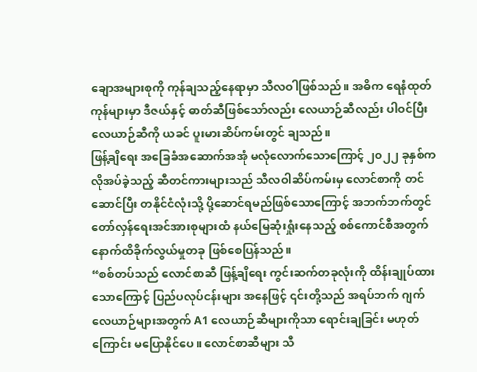ချောအများစုကို ကုန်ချသည့်နေရာမှာ သီလဝါဖြစ်သည်။ အဓိက ရေနံထုတ်ကုန်များမှာ ဒီဇယ်နှင့် ဓာတ်ဆီဖြစ်သော်လည်း လေယာဉ်ဆီလည်း ပါဝင်ပြီး လေယာဉ်ဆီကို ယခင် ပူးမားဆိပ်ကမ်းတွင် ချသည်။
ဖြန့်ချိရေး အခြေခံအဆောက်အအုံ မလုံလောက်သောကြောင့် ၂၀၂၂ ခုနှစ်က လိုအပ်ခဲ့သည့် ဆီတင်ကားများသည် သီလဝါဆိပ်ကမ်းမှ လောင်စာကို တင်ဆောင်ပြီး တနိုင်ငံလုံးသို့ ပို့ဆောင်ရမည်ဖြစ်သောကြောင့် အဘက်ဘက်တွင် တော်လှန်ရေးအင်အားစုများထံ နယ်မြေဆုံးရှုံးနေသည့် စစ်ကောင်စီအတွက် နောက်ထိခိုက်လွယ်မှုတခု ဖြစ်စေပြန်သည်။
“စစ်တပ်သည် လောင်စာဆီ ဖြန့်ချိရေး ကွင်းဆက်တခုလုံးကို ထိန်းချုပ်ထားသောကြောင့် ပြည်ပလုပ်ငန်းများ အနေဖြင့် ၎င်းတို့သည် အရပ်ဘက် ဂျက်လေယာဉ်များအတွက် A1 လေယာဉ်ဆီများကိုသာ ရောင်းချခြင်း မဟုတ်ကြောင်း မပြောနိုင်ပေ။ လောင်စာဆီများ သီ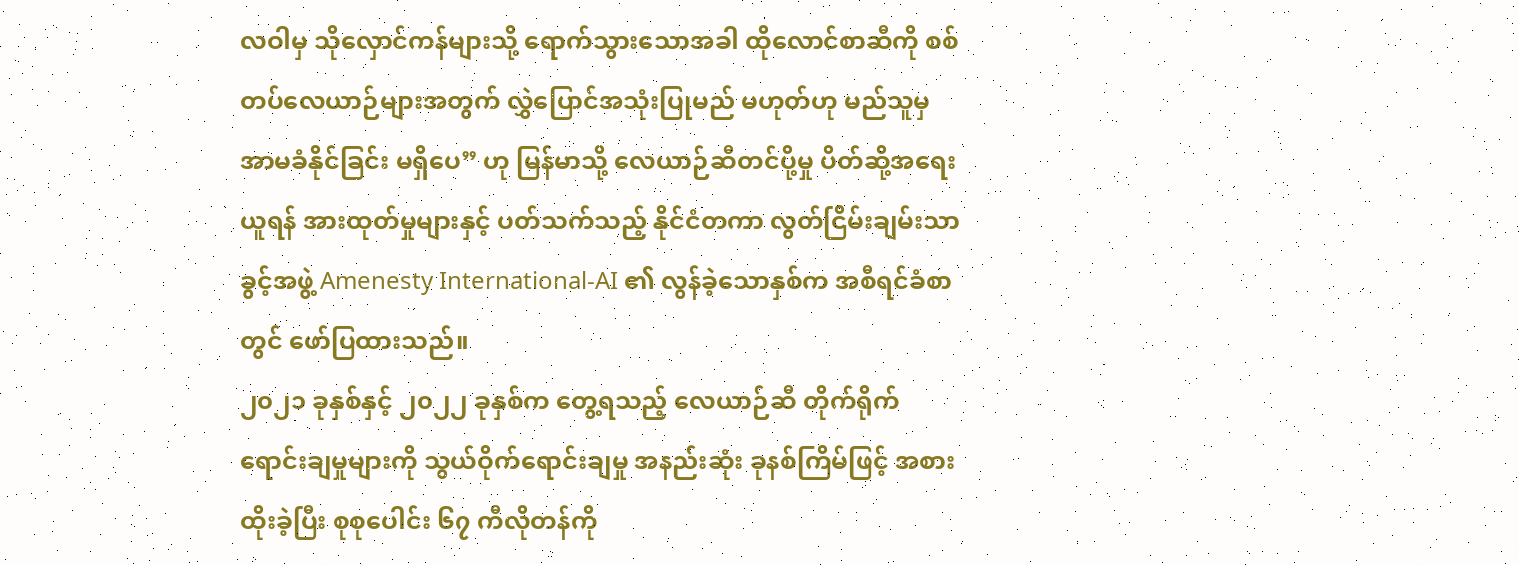လဝါမှ သိုလှောင်ကန်များသို့ ရောက်သွားသောအခါ ထိုလောင်စာဆီကို စစ်တပ်လေယာဉ်များအတွက် လွှဲပြောင်အသုံးပြုမည် မဟုတ်ဟု မည်သူမှ အာမခံနိုင်ခြင်း မရှိပေ” ဟု မြန်မာသို့ လေယာဉ်ဆီတင်ပို့မှု ပိတ်ဆို့အရေးယူရန် အားထုတ်မှုများနှင့် ပတ်သက်သည့် နိုင်ငံတကာ လွတ်ငြိမ်းချမ်းသာခွင့်အဖွဲ့ Amenesty International-AI ၏ လွန်ခဲ့သောနှစ်က အစီရင်ခံစာတွင် ဖော်ပြထားသည်။
၂၀၂၁ ခုနှစ်နှင့် ၂၀၂၂ ခုနှစ်က တွေ့ရသည့် လေယာဉ်ဆီ တိုက်ရိုက်ရောင်းချမှုများကို သွယ်ဝိုက်ရောင်းချမှု အနည်းဆုံး ခုနစ်ကြိမ်ဖြင့် အစားထိုးခဲ့ပြီး စုစုပေါင်း ၆၇ ကီလိုတန်ကို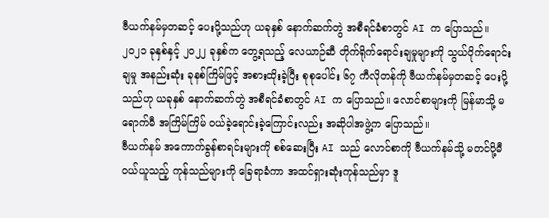ဗီယက်နမ်မှတဆင့် ပေးပို့သည်ဟု ယခုနှစ် နောက်ဆက်တွဲ အစီရင်ခံစာတွင် AI က ပြောသည်။
၂၀၂၁ ခုနှစ်နှင့် ၂၀၂၂ ခုနှစ်က တွေ့ရသည့် လေယာဉ်ဆီ တိုက်ရိုက်ရောင်းချမှုများကို သွယ်ဝိုက်ရောင်းချမှု အနည်းဆုံး ခုနစ်ကြိမ်ဖြင့် အစားထိုးခဲ့ပြီး စုစုပေါင်း ၆၇ ကီလိုတန်ကို ဗီယက်နမ်မှတဆင့် ပေးပို့သည်ဟု ယခုနှစ် နောက်ဆက်တွဲ အစီရင်ခံစာတွင် AI က ပြောသည်။ လောင်စာများကို မြန်မာသို့ မရောက်မီ အကြိမ်ကြိမ် ဝယ်ခဲ့ရောင်းခဲ့ကြောင်းလည်း အဆိုပါအဖွဲ့က ပြောသည်။
ဗီယက်နမ် အကောက်ခွန်စာရင်းများကို စစ်ဆေးပြီး AI သည် လောင်စာကို ဗီယက်နမ်သို့ မတင်ပို့မီ ဝယ်ယူသည့် ကုန်သည်များကို ခြေရာခံကာ အထင်ရှားဆုံးကုန်သည်မှာ ဒူ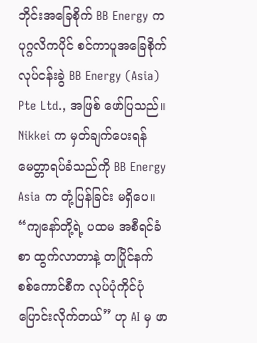ဘိုင်းအခြေစိုက် BB Energy က ပုဂ္ဂလိကပိုင် စင်ကာပူအခြေစိုက် လုပ်ငန်းခွဲ BB Energy (Asia) Pte Ltd., အဖြစ် ဖော်ပြသည်။ Nikkei က မှတ်ချက်ပေးရန် မေတ္တာရပ်ခံသည်ကို BB Energy Asia က တုံ့ပြန်ခြင်း မရှိပေ။
“ကျနော်တို့ရဲ့ ပထမ အစီရင်ခံစာ ထွက်လာတာနဲ့ တပြိုင်နက် စစ်ကောင်စီက လုပ်ပုံကိုင်ပုံ ပြောင်းလိုက်တယ်” ဟု AI မှ ဖာ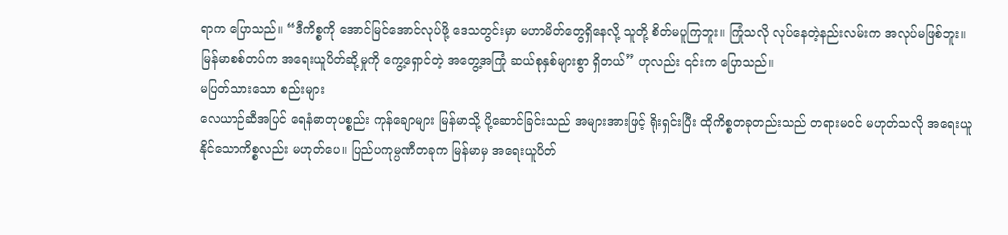ရာက ပြောသည်။ “ဒီကိစ္စကို အောင်မြင်အောင်လုပ်ဖို့ ဒေသတွင်းမှာ မဟာမိတ်တွေရှိနေလို့ သူတို့ စိတ်မပူကြဘူး။ ကြုံသလို လုပ်နေတဲ့နည်းလမ်းက အလုပ်မဖြစ်ဘူး။ မြန်မာစစ်တပ်က အရေးယူပိတ်ဆို့မှုကို ကွေ့ရှောင်တဲ့ အတွေ့အကြုံ ဆယ်စုနှစ်များစွာ ရှိတယ်” ဟုလည်း ၎င်းက ပြောသည်။
မပြတ်သားသော စည်းများ
လေယာဉ်ဆီအပြင် ရေနံဓာတုပစ္စည်း ကုန်ချောများ မြန်မာသို့ ပို့ဆောင်ခြင်းသည် အများအားဖြင့် ရိုးရှင်းပြီး ထိုကိစ္စတခုတည်းသည် တရားမဝင် မဟုတ်သလို အရေးယူနိုင်သောကိစ္စလည်း မဟုတ်ပေ။ ပြည်ပကုမ္ပဏီတခုက မြန်မာမှ အရေးယူပိတ်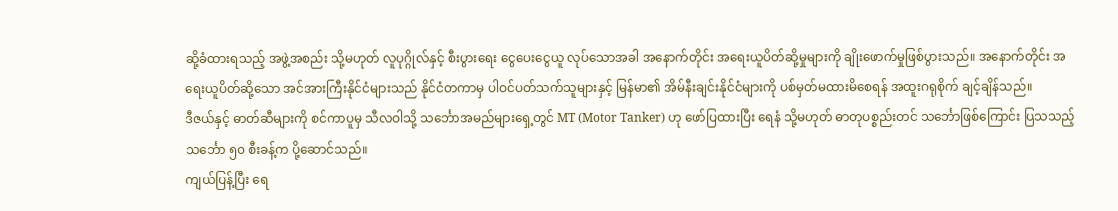ဆို့ခံထားရသည့် အဖွဲ့အစည်း သို့မဟုတ် လူပုဂ္ဂိုလ်နှင့် စီးပွားရေး ငွေပေးငွေယူ လုပ်သောအခါ အနောက်တိုင်း အရေးယူပိတ်ဆို့မှုများကို ချိုးဖောက်မှုဖြစ်ပွားသည်။ အနောက်တိုင်း အရေးယူပိတ်ဆို့သော အင်အားကြီးနိုင်ငံများသည် နိုင်ငံတကာမှ ပါဝင်ပတ်သက်သူများနှင့် မြန်မာ၏ အိမ်နီးချင်းနိုင်ငံများကို ပစ်မှတ်မထားမိစေရန် အထူးဂရုစိုက် ချင့်ချိန်သည်။
ဒီဇယ်နှင့် ဓာတ်ဆီများကို စင်ကာပူမှ သီလဝါသို့ သင်္ဘောအမည်များရှေ့တွင် MT (Motor Tanker) ဟု ဖော်ပြထားပြီး ရေနံ သို့မဟုတ် ဓာတုပစ္စည်းတင် သင်္ဘောဖြစ်ကြောင်း ပြသသည့် သင်္ဘော ၅၀ စီးခန့်က ပို့ဆောင်သည်။
ကျယ်ပြန့်ပြီး ရေ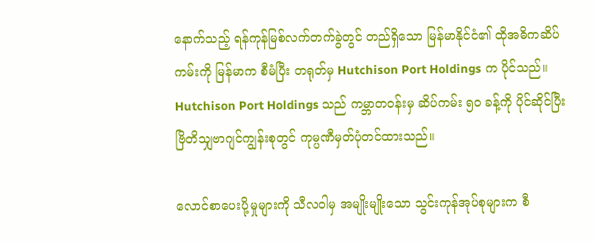နောက်သည့် ရန်ကုန်မြစ်လက်တက်ခွဲတွင် တည်ရှိသော မြန်မာနိုင်ငံ၏ ထိုအဓိကဆိပ်ကမ်းကို မြန်မာက စီမံပြီး တရုတ်မှ Hutchison Port Holdings က ပိုင်သည်။ Hutchison Port Holdings သည် ကမ္ဘာတဝန်းမှ ဆိပ်ကမ်း ၅၀ ခန့်ကို ပိုင်ဆိုင်ပြီး ဗြိတိသျှဗာဂျင်ကျွန်းစုတွင် ကုမ္ပဏီမှတ်ပုံတင်ထားသည်။

လောင်စာပေးပို့မှုများကို သီလဝါမှ အမျိုးမျိုးသော သွင်းကုန်အုပ်စုများက စီ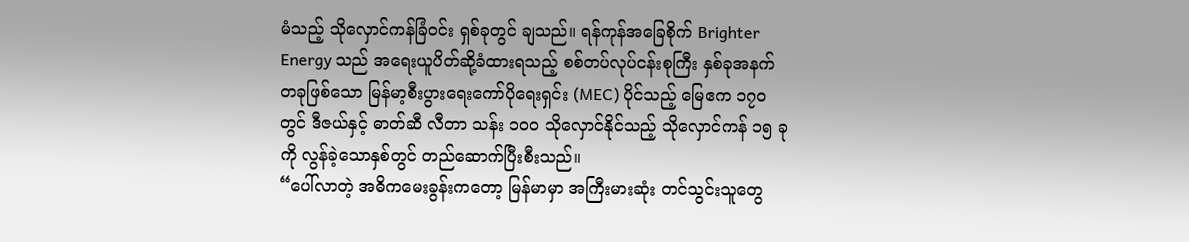မံသည့် သိုလှောင်ကန်ခြံဝင်း ရှစ်ခုတွင် ချသည်။ ရန်ကုန်အခြေစိုက် Brighter Energy သည် အရေးယူပိတ်ဆို့ခံထားရသည့် စစ်တပ်လုပ်ငန်းစုကြီး နှစ်ခုအနက် တခုဖြစ်သော မြန်မာ့စီးပွားရေးကော်ပိုရေးရှင်း (MEC) ပိုင်သည့် မြေဧက ၁၇၀ တွင် ဒီဇယ်နှင့် ဓာတ်ဆီ လီတာ သန်း ၁၀၀ သိုလှောင်နိုင်သည့် သိုလှောင်ကန် ၁၅ ခုကို လွန်ခဲ့သောနှစ်တွင် တည်ဆောက်ပြီးစီးသည်။
“ပေါ်လာတဲ့ အဓိကမေးခွန်းကတော့ မြန်မာမှာ အကြီးမားဆုံး တင်သွင်းသူတွေ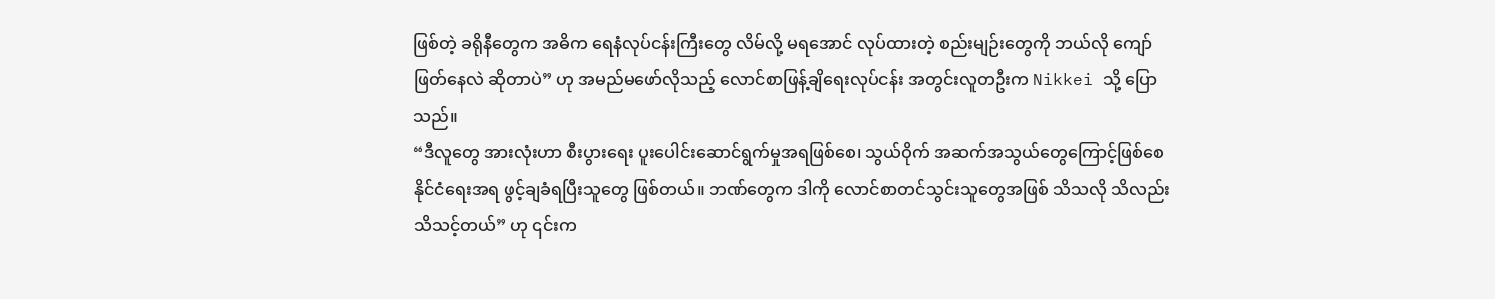ဖြစ်တဲ့ ခရိုနီတွေက အဓိက ရေနံလုပ်ငန်းကြီးတွေ လိမ်လို့ မရအောင် လုပ်ထားတဲ့ စည်းမျဉ်းတွေကို ဘယ်လို ကျော်ဖြတ်နေလဲ ဆိုတာပဲ” ဟု အမည်မဖော်လိုသည့် လောင်စာဖြန့်ချိရေးလုပ်ငန်း အတွင်းလူတဦးက Nikkei သို့ ပြောသည်။
“ဒီလူတွေ အားလုံးဟာ စီးပွားရေး ပူးပေါင်းဆောင်ရွက်မှုအရဖြစ်စေ၊ သွယ်ဝိုက် အဆက်အသွယ်တွေကြောင့်ဖြစ်စေ နိုင်ငံရေးအရ ဖွင့်ချခံရပြီးသူတွေ ဖြစ်တယ်။ ဘဏ်တွေက ဒါကို လောင်စာတင်သွင်းသူတွေအဖြစ် သိသလို သိလည်း သိသင့်တယ်” ဟု ၎င်းက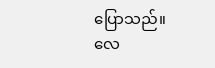ပြောသည်။
လေ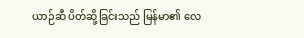ယာဉ်ဆီ ပိတ်ဆို့ခြင်းသည် မြန်မာ၏ လေ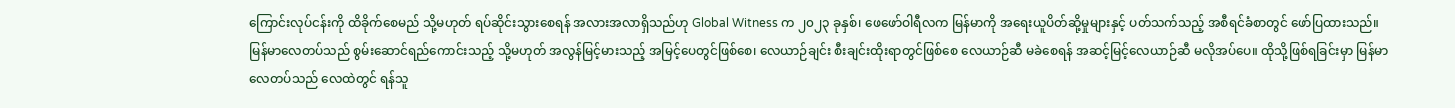ကြောင်းလုပ်ငန်းကို ထိခိုက်စေမည် သို့မဟုတ် ရပ်ဆိုင်းသွားစေရန် အလားအလာရှိသည်ဟု Global Witness က ၂၀၂၃ ခုနှစ်၊ ဖေဖော်ဝါရီလက မြန်မာကို အရေးယူပိတ်ဆို့မှုများနှင့် ပတ်သက်သည့် အစီရင်ခံစာတွင် ဖော်ပြထားသည်။
မြန်မာလေတပ်သည် စွမ်းဆောင်ရည်ကောင်းသည့် သို့မဟုတ် အလွန်မြင့်မားသည့် အမြင့်ပေတွင်ဖြစ်စေ၊ လေယာဉ်ချင်း စီးချင်းထိုးရာတွင်ဖြစ်စေ လေယာဉ်ဆီ မခဲစေရန် အဆင့်မြင့်လေယာဉ်ဆီ မလိုအပ်ပေ။ ထိုသို့ဖြစ်ရခြင်းမှာ မြန်မာလေတပ်သည် လေထဲတွင် ရန်သူ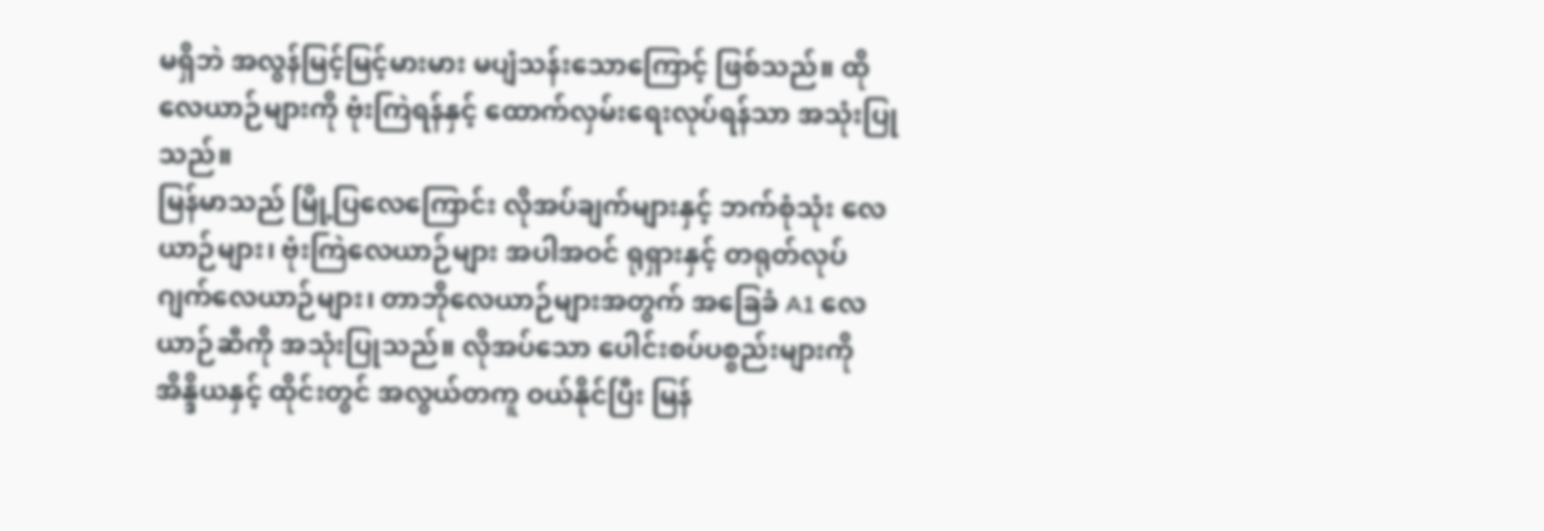မရှိဘဲ အလွန်မြင့်မြင့်မားမား မပျံသန်းသောကြောင့် ဖြစ်သည်။ ထိုလေယာဉ်များကို ဗုံးကြဲရန်နှင့် ထောက်လှမ်းရေးလုပ်ရန်သာ အသုံးပြုသည်။
မြန်မာသည် မြို့ပြလေကြောင်း လိုအပ်ချက်များနှင့် ဘက်စုံသုံး လေယာဉ်များ၊ ဗုံးကြဲလေယာဉ်များ အပါအဝင် ရုရှားနှင့် တရုတ်လုပ် ဂျက်လေယာဉ်များ၊ တာဘိုလေယာဉ်များအတွက် အခြေခံ A1 လေယာဉ်ဆီကို အသုံးပြုသည်။ လိုအပ်သော ပေါင်းစပ်ပစ္စည်းများကို အိန္ဒိယနှင့် ထိုင်းတွင် အလွယ်တကူ ဝယ်နိုင်ပြီး မြန်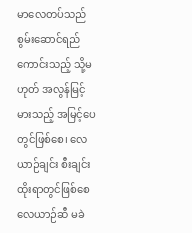မာလေတပ်သည် စွမ်းဆောင်ရည်ကောင်းသည့် သို့မဟုတ် အလွန်မြင့်မားသည့် အမြင့်ပေတွင်ဖြစ်စေ၊ လေယာဉ်ချင်း စီးချင်းထိုးရာတွင်ဖြစ်စေ လေယာဉ်ဆီ မခဲ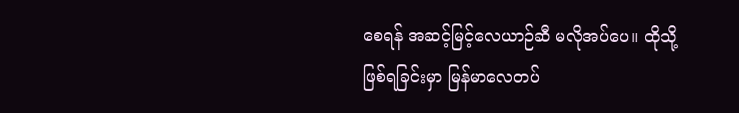စေရန် အဆင့်မြင့်လေယာဉ်ဆီ မလိုအပ်ပေ။ ထိုသို့ဖြစ်ရခြင်းမှာ မြန်မာလေတပ်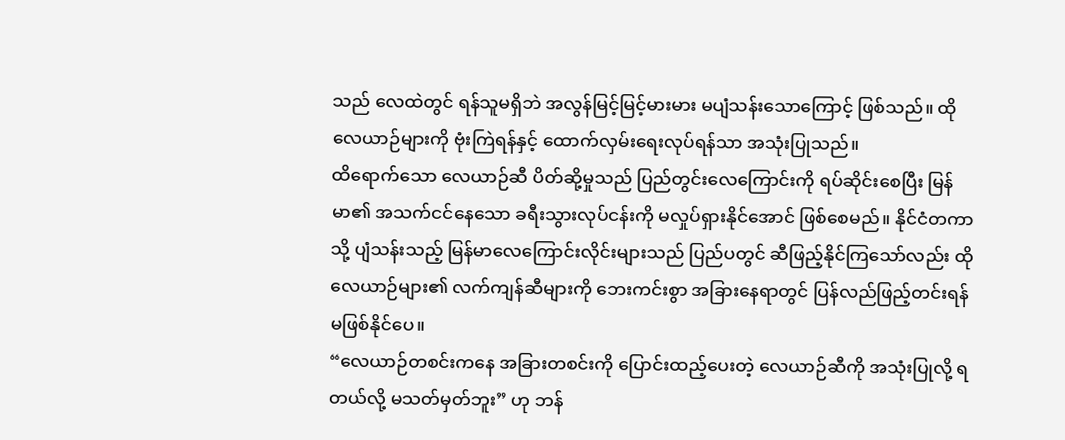သည် လေထဲတွင် ရန်သူမရှိဘဲ အလွန်မြင့်မြင့်မားမား မပျံသန်းသောကြောင့် ဖြစ်သည်။ ထိုလေယာဉ်များကို ဗုံးကြဲရန်နှင့် ထောက်လှမ်းရေးလုပ်ရန်သာ အသုံးပြုသည်။
ထိရောက်သော လေယာဉ်ဆီ ပိတ်ဆို့မှုသည် ပြည်တွင်းလေကြောင်းကို ရပ်ဆိုင်းစေပြီး မြန်မာ၏ အသက်ငင်နေသော ခရီးသွားလုပ်ငန်းကို မလှုပ်ရှားနိုင်အောင် ဖြစ်စေမည်။ နိုင်ငံတကာသို့ ပျံသန်းသည့် မြန်မာလေကြောင်းလိုင်းများသည် ပြည်ပတွင် ဆီဖြည့်နိုင်ကြသော်လည်း ထိုလေယာဉ်များ၏ လက်ကျန်ဆီများကို ဘေးကင်းစွာ အခြားနေရာတွင် ပြန်လည်ဖြည့်တင်းရန် မဖြစ်နိုင်ပေ။
“လေယာဉ်တစင်းကနေ အခြားတစင်းကို ပြောင်းထည့်ပေးတဲ့ လေယာဉ်ဆီကို အသုံးပြုလို့ ရတယ်လို့ မသတ်မှတ်ဘူး” ဟု ဘန်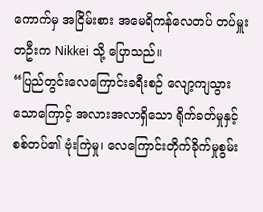ကောက်မှ အငြိမ်းစား အမေရိကန်လေတပ် တပ်မှူးတဦးက Nikkei သို့ ပြောသည်။
“ပြည်တွင်းလေကြောင်းခရီးစဉ် လျော့ကျသွားသောကြောင့် အလားအလာရှိသော ရိုက်ခတ်မှုနှင့် စစ်တပ်၏ ဗုံးကြဲမှု၊ လေကြောင်းတိုက်ခိုက်မှုစွမ်း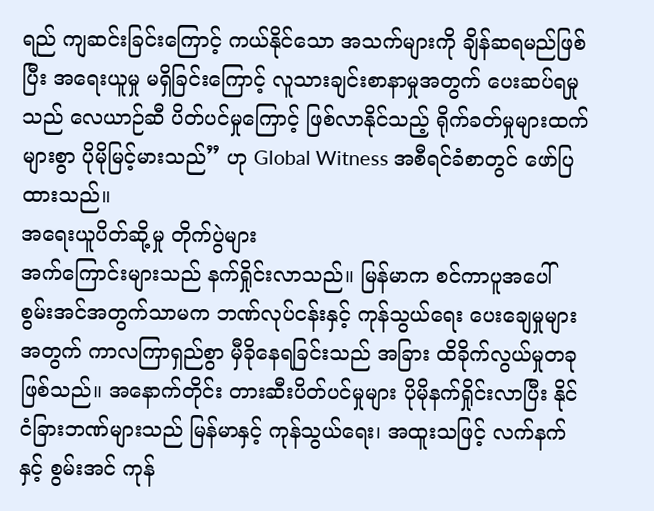ရည် ကျဆင်းခြင်းကြောင့် ကယ်နိုင်သော အသက်များကို ချိန်ဆရမည်ဖြစ်ပြီး အရေးယူမှု မရှိခြင်းကြောင့် လူသားချင်းစာနာမှုအတွက် ပေးဆပ်ရမှုသည် လေယာဉ်ဆီ ပိတ်ပင်မှုကြောင့် ဖြစ်လာနိုင်သည့် ရိုက်ခတ်မှုများထက် များစွာ ပိုမိုမြင့်မားသည်” ဟု Global Witness အစီရင်ခံစာတွင် ဖော်ပြထားသည်။
အရေးယူပိတ်ဆို့မှု တိုက်ပွဲများ
အက်ကြောင်းများသည် နက်ရှိုင်းလာသည်။ မြန်မာက စင်ကာပူအပေါ် စွမ်းအင်အတွက်သာမက ဘဏ်လုပ်ငန်းနှင့် ကုန်သွယ်ရေး ပေးချေမှုများအတွက် ကာလကြာရှည်စွာ မှီခိုနေရခြင်းသည် အခြား ထိခိုက်လွယ်မှုတခု ဖြစ်သည်။ အနောက်တိုင်း တားဆီးပိတ်ပင်မှုများ ပိုမိုနက်ရှိုင်းလာပြီး နိုင်ငံခြားဘဏ်များသည် မြန်မာနှင့် ကုန်သွယ်ရေး၊ အထူးသဖြင့် လက်နက်နှင့် စွမ်းအင် ကုန်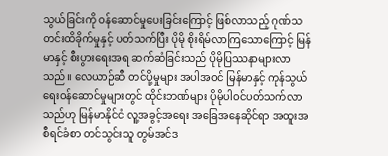သွယ်ခြင်းကို ဝန်ဆောင်မှုပေးခြင်းကြောင့် ဖြစ်လာသည့် ဂုဏ်သတင်းထိခိုက်မှုနှင့် ပတ်သက်ပြီး ပိုမို စိုးရိမ်လာကြသောကြောင့် မြန်မာနှင့် စီးပွားရေးအရ ဆက်ဆံခြင်းသည် ပိုမိုပြဿနာများလာသည်။ လေယာဉ်ဆီ တင်ပို့မှုများ အပါအဝင် မြန်မာနှင့် ကုန်သွယ်ရေးဝန်ဆောင်မှုများတွင် ထိုင်းဘဏ်များ ပိုမိုပါဝင်ပတ်သက်လာသည်ဟု မြန်မာနိုင်ငံ လူ့အခွင့်အရေး အခြေအနေဆိုင်ရာ အထူးအစီရင်ခံစာ တင်သွင်းသူ တွမ်အင်ဒ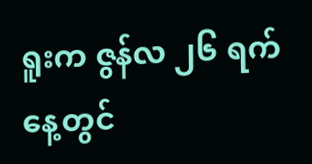ရူးက ဇွန်လ ၂၆ ရက်နေ့တွင်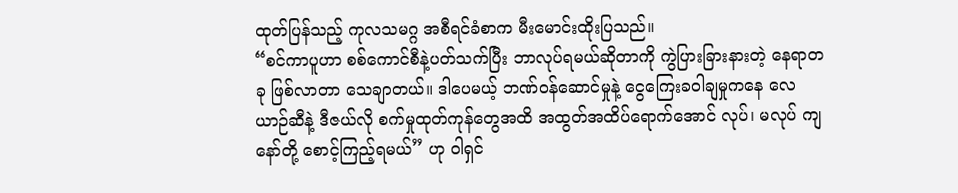ထုတ်ပြန်သည့် ကုလသမဂ္ဂ အစီရင်ခံစာက မီးမောင်းထိုးပြသည်။
“စင်ကာပူဟာ စစ်ကောင်စီနဲ့ပတ်သက်ပြီး ဘာလုပ်ရမယ်ဆိုတာကို ကွဲပြားခြားနားတဲ့ နေရာတခု ဖြစ်လာတာ သေချာတယ်။ ဒါပေမယ့် ဘဏ်ဝန်ဆောင်မှုနဲ့ ငွေကြေးခဝါချမှုကနေ လေယာဉ်ဆီနဲ့ ဒီဇယ်လို စက်မှုထုတ်ကုန်တွေအထိ အထွတ်အထိပ်ရောက်အောင် လုပ်၊ မလုပ် ကျနော်တို့ စောင့်ကြည့်ရမယ်” ဟု ဝါရှင်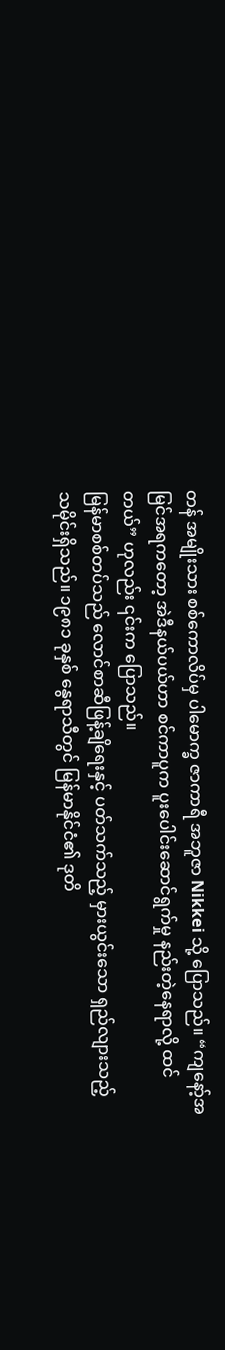တန် အမျိုးသား စစ်ကောလိပ်မှ ပါမောက္ခ ဇာကာရီ အဘူဇာ Nikkei သို့ ပြောသည်။ “ကျနော့်အမြင်အရကတော့ အဲဒီနယ်ပယ်ဟာ စင်ကာပူက ပူးပေါင်းဆောင်ရွက်မှု နည်းတဲ့နေရာလို့ ထင်တယ်” ဟုလည်း ၎င်းက ပြောသည်။
မြန်မာစစ်တပ်သည် လောင်စာဆီဖြန့်ချိရေးနှင့် ပတ်သက်သည့် မှားယွင်းသော ရှည်လျားသည့် သမိုင်းရှိသည်။ ၁၉၈၁ ခုနှစ် နွေရာသီတွင် မြန်မာနိုင်ငံ၏ ဒုတိ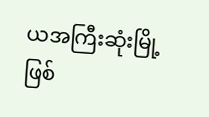ယအကြီးဆုံးမြို့ဖြစ်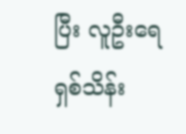ပြီး လူဦးရေ ရှစ်သိန်း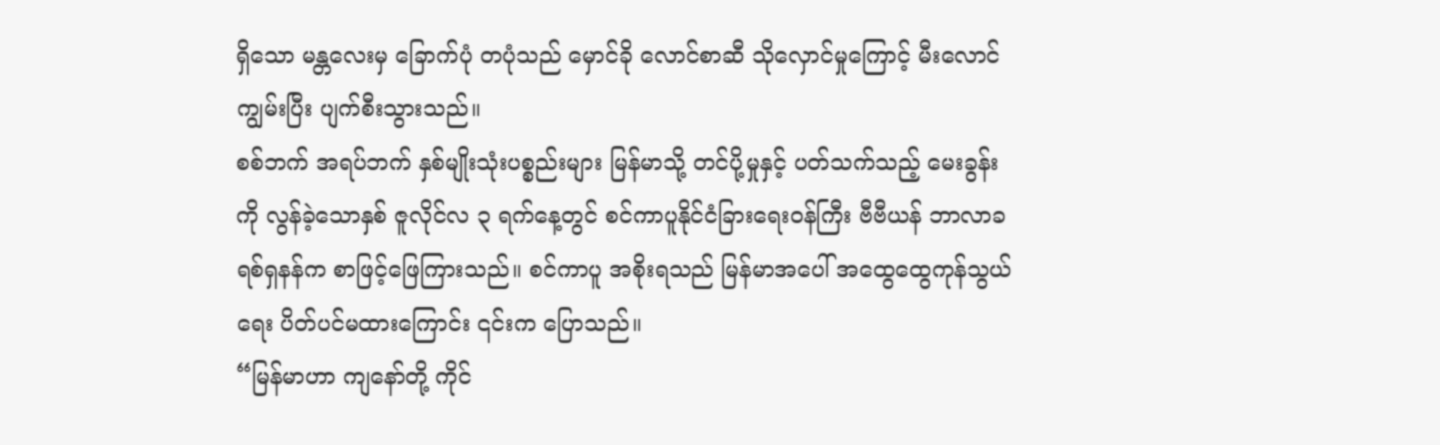ရှိသော မန္တလေးမှ ခြောက်ပုံ တပုံသည် မှောင်ခို လောင်စာဆီ သိုလှောင်မှုကြောင့် မီးလောင်ကျွမ်းပြီး ပျက်စီးသွားသည်။
စစ်ဘက် အရပ်ဘက် နှစ်မျိုးသုံးပစ္စည်းများ မြန်မာသို့ တင်ပို့မှုနှင့် ပတ်သက်သည့် မေးခွန်းကို လွန်ခဲ့သောနှစ် ဇူလိုင်လ ၃ ရက်နေ့တွင် စင်ကာပူနိုင်ငံခြားရေးဝန်ကြီး ဗီဗီယန် ဘာလာခရစ်ရှနန်က စာဖြင့်ဖြေကြားသည်။ စင်ကာပူ အစိုးရသည် မြန်မာအပေါ် အထွေထွေကုန်သွယ်ရေး ပိတ်ပင်မထားကြောင်း ၎င်းက ပြောသည်။
“မြန်မာဟာ ကျနော်တို့ ကိုင်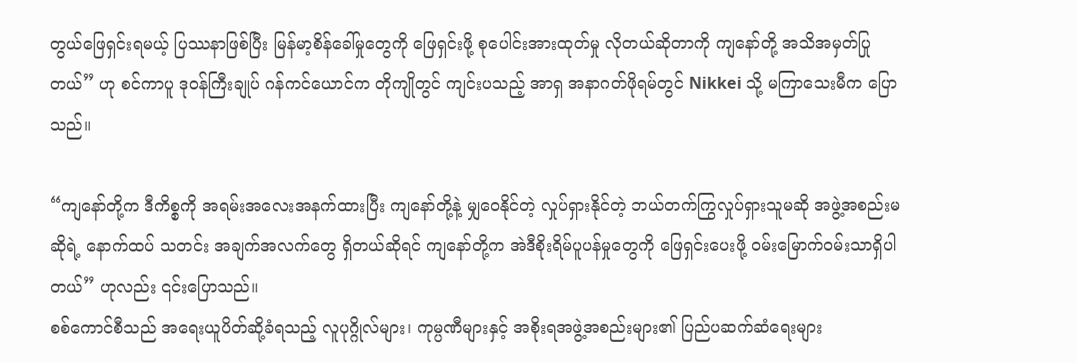တွယ်ဖြေရှင်းရမယ့် ပြဿနာဖြစ်ပြီး မြန်မာ့စိန်ခေါ်မှုတွေကို ဖြေရှင်းဖို့ စုပေါင်းအားထုတ်မှု လိုတယ်ဆိုတာကို ကျနော်တို့ အသိအမှတ်ပြုတယ်” ဟု စင်ကာပူ ဒုဝန်ကြီးချုပ် ဂန်ကင်ယောင်က တိုကျိုတွင် ကျင်းပသည့် အာရှ အနာဂတ်ဖိုရမ်တွင် Nikkei သို့ မကြာသေးမီက ပြောသည်။

“ကျနော်တို့က ဒီကိစ္စကို အရမ်းအလေးအနက်ထားပြီး ကျနော်တို့နဲ့ မျှဝေနိုင်တဲ့ လှုပ်ရှားနိုင်တဲ့ ဘယ်တက်ကြွလှုပ်ရှားသူမဆို အဖွဲ့အစည်းမဆိုရဲ့ နောက်ထပ် သတင်း အချက်အလက်တွေ ရှိတယ်ဆိုရင် ကျနော်တို့က အဲဒီစိုးရိမ်ပူပန်မှုတွေကို ဖြေရှင်းပေးဖို့ ဝမ်းမြောက်ဝမ်းသာရှိပါတယ်” ဟုလည်း ၎င်းပြောသည်။
စစ်ကောင်စီသည် အရေးယူပိတ်ဆို့ခံရသည့် လူပုဂ္ဂိုလ်များ၊ ကုမ္ပဏီများနှင့် အစိုးရအဖွဲ့အစည်းများ၏ ပြည်ပဆက်ဆံရေးများ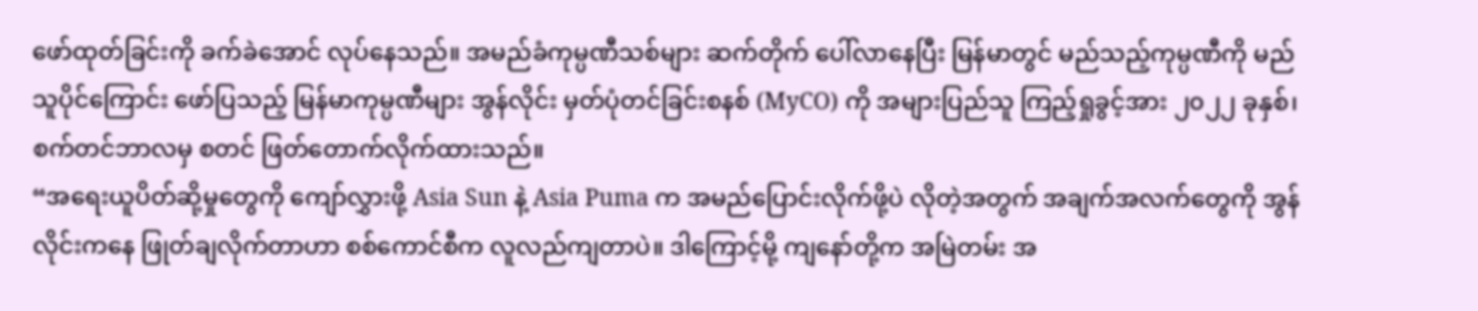ဖော်ထုတ်ခြင်းကို ခက်ခဲအောင် လုပ်နေသည်။ အမည်ခံကုမ္ပဏီသစ်များ ဆက်တိုက် ပေါ်လာနေပြီး မြန်မာတွင် မည်သည့်ကုမ္ပဏီကို မည်သူပိုင်ကြောင်း ဖော်ပြသည့် မြန်မာကုမ္ပဏီများ အွန်လိုင်း မှတ်ပုံတင်ခြင်းစနစ် (MyCO) ကို အများပြည်သူ ကြည့်ရှုခွင့်အား ၂၀၂၂ ခုနှစ်၊ စက်တင်ဘာလမှ စတင် ဖြတ်တောက်လိုက်ထားသည်။
“အရေးယူပိတ်ဆို့မှုတွေကို ကျော်လွှားဖို့ Asia Sun နဲ့ Asia Puma က အမည်ပြောင်းလိုက်ဖို့ပဲ လိုတဲ့အတွက် အချက်အလက်တွေကို အွန်လိုင်းကနေ ဖြုတ်ချလိုက်တာဟာ စစ်ကောင်စီက လူလည်ကျတာပဲ။ ဒါကြောင့်မို့ ကျနော်တို့က အမြဲတမ်း အ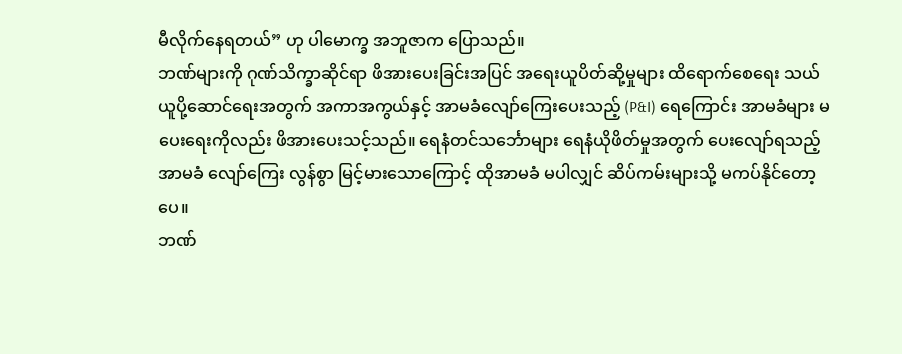မီလိုက်နေရတယ်” ဟု ပါမောက္ခ အဘူဇာက ပြောသည်။
ဘဏ်များကို ဂုဏ်သိက္ခာဆိုင်ရာ ဖိအားပေးခြင်းအပြင် အရေးယူပိတ်ဆို့မှုများ ထိရောက်စေရေး သယ်ယူပို့ဆောင်ရေးအတွက် အကာအကွယ်နှင့် အာမခံလျော်ကြေးပေးသည့် (P&I) ရေကြောင်း အာမခံများ မပေးရေးကိုလည်း ဖိအားပေးသင့်သည်။ ရေနံတင်သင်္ဘောများ ရေနံယိုဖိတ်မှုအတွက် ပေးလျော်ရသည့် အာမခံ လျော်ကြေး လွန်စွာ မြင့်မားသောကြောင့် ထိုအာမခံ မပါလျှင် ဆိပ်ကမ်းများသို့ မကပ်နိုင်တော့ပေ။
ဘဏ်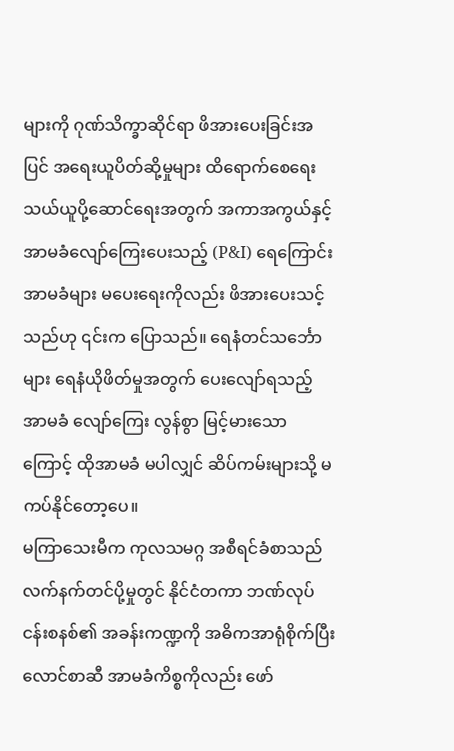များကို ဂုဏ်သိက္ခာဆိုင်ရာ ဖိအားပေးခြင်းအပြင် အရေးယူပိတ်ဆို့မှုများ ထိရောက်စေရေး သယ်ယူပို့ဆောင်ရေးအတွက် အကာအကွယ်နှင့် အာမခံလျော်ကြေးပေးသည့် (P&I) ရေကြောင်း အာမခံများ မပေးရေးကိုလည်း ဖိအားပေးသင့်သည်ဟု ၎င်းက ပြောသည်။ ရေနံတင်သင်္ဘောများ ရေနံယိုဖိတ်မှုအတွက် ပေးလျော်ရသည့် အာမခံ လျော်ကြေး လွန်စွာ မြင့်မားသောကြောင့် ထိုအာမခံ မပါလျှင် ဆိပ်ကမ်းများသို့ မကပ်နိုင်တော့ပေ။
မကြာသေးမီက ကုလသမဂ္ဂ အစီရင်ခံစာသည် လက်နက်တင်ပို့မှုတွင် နိုင်ငံတကာ ဘဏ်လုပ်ငန်းစနစ်၏ အခန်းကဏ္ဍကို အဓိကအာရုံစိုက်ပြီး လောင်စာဆီ အာမခံကိစ္စကိုလည်း ဖော်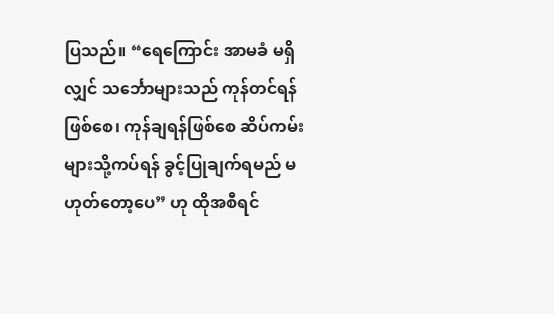ပြသည်။ “ရေကြောင်း အာမခံ မရှိလျှင် သင်္ဘောများသည် ကုန်တင်ရန်ဖြစ်စေ၊ ကုန်ချရန်ဖြစ်စေ ဆိပ်ကမ်းများသို့ကပ်ရန် ခွင့်ပြုချက်ရမည် မဟုတ်တော့ပေ” ဟု ထိုအစီရင်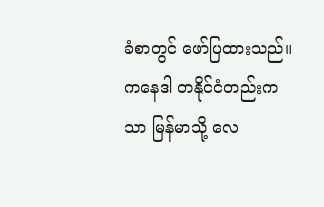ခံစာတွင် ဖော်ပြထားသည်။
ကနေဒါ တနိုင်ငံတည်းကသာ မြန်မာသို့ လေ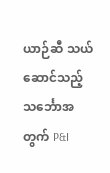ယာဉ်ဆီ သယ်ဆောင်သည့် သင်္ဘောအတွက် P&I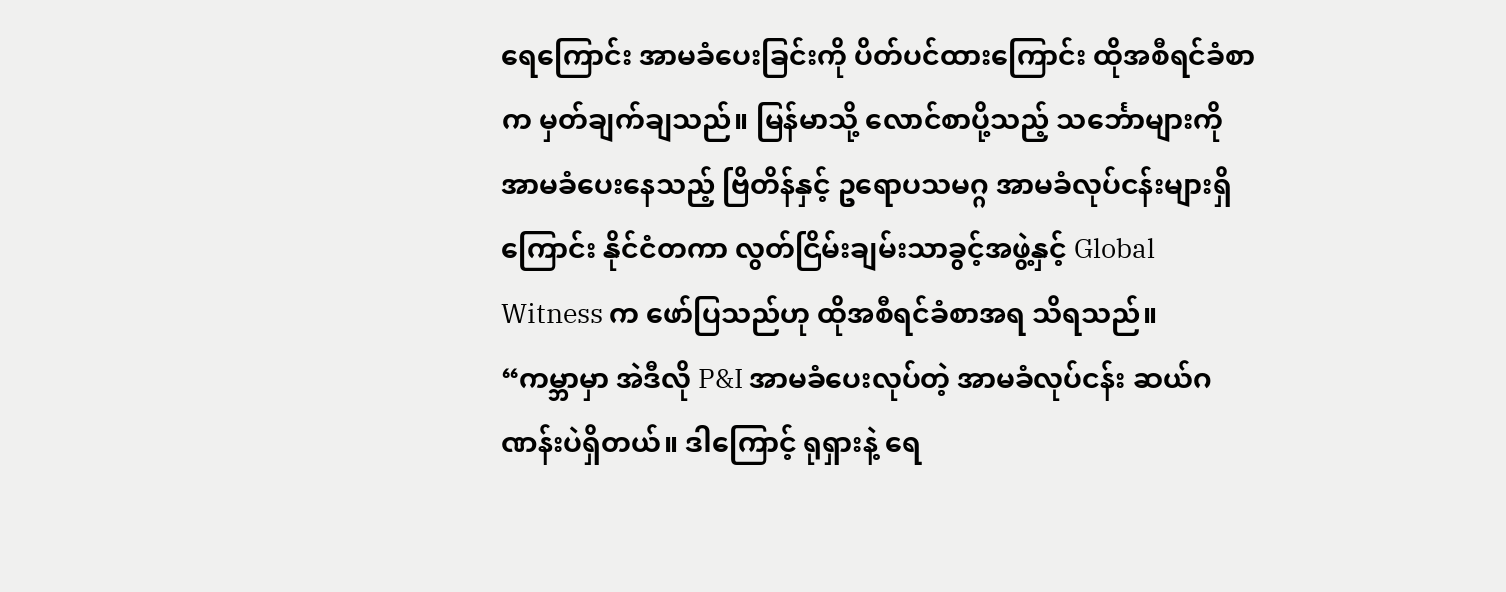ရေကြောင်း အာမခံပေးခြင်းကို ပိတ်ပင်ထားကြောင်း ထိုအစီရင်ခံစာက မှတ်ချက်ချသည်။ မြန်မာသို့ လောင်စာပို့သည့် သင်္ဘောများကို အာမခံပေးနေသည့် ဗြိတိန်နှင့် ဥရောပသမဂ္ဂ အာမခံလုပ်ငန်းများရှိကြောင်း နိုင်ငံတကာ လွတ်ငြိမ်းချမ်းသာခွင့်အဖွဲ့နှင့် Global Witness က ဖော်ပြသည်ဟု ထိုအစီရင်ခံစာအရ သိရသည်။
“ကမ္ဘာမှာ အဲဒီလို P&I အာမခံပေးလုပ်တဲ့ အာမခံလုပ်ငန်း ဆယ်ဂဏန်းပဲရှိတယ်။ ဒါကြောင့် ရုရှားနဲ့ ရေ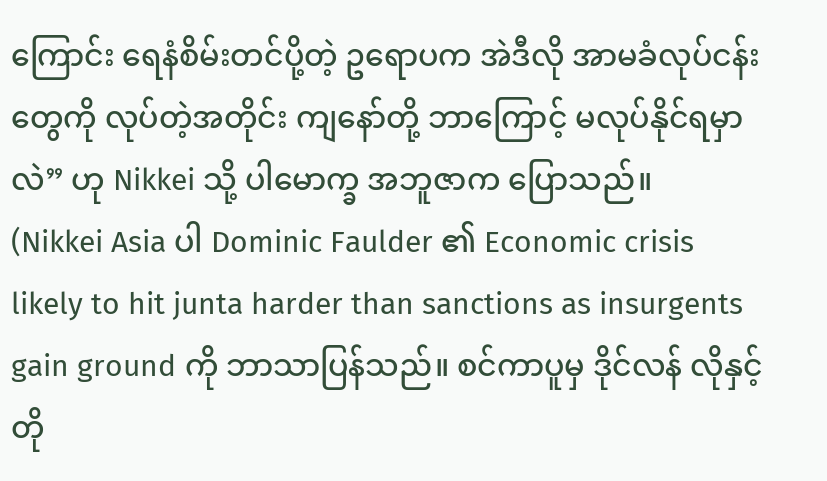ကြောင်း ရေနံစိမ်းတင်ပို့တဲ့ ဥရောပက အဲဒီလို အာမခံလုပ်ငန်းတွေကို လုပ်တဲ့အတိုင်း ကျနော်တို့ ဘာကြောင့် မလုပ်နိုင်ရမှာလဲ” ဟု Nikkei သို့ ပါမောက္ခ အဘူဇာက ပြောသည်။
(Nikkei Asia ပါ Dominic Faulder ၏ Economic crisis likely to hit junta harder than sanctions as insurgents gain ground ကို ဘာသာပြန်သည်။ စင်ကာပူမှ ဒိုင်လန် လိုနှင့် တို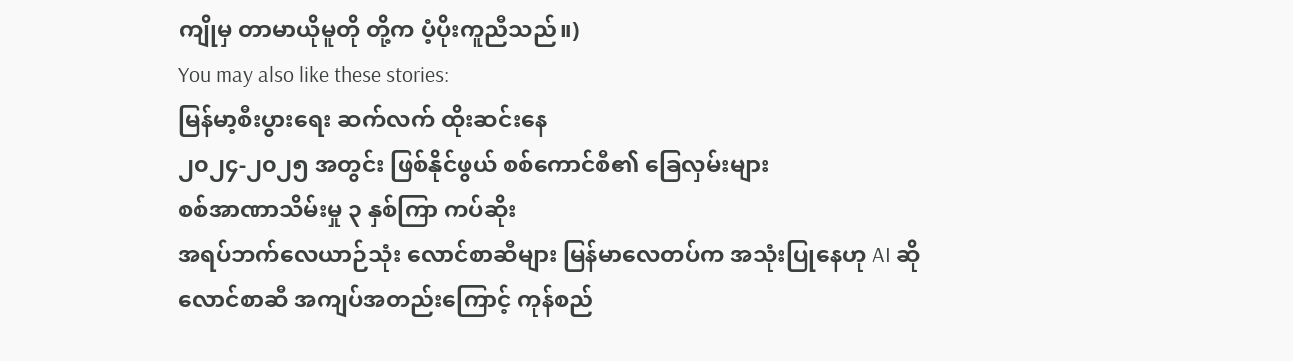ကျိုမှ တာမာယိုမူတို တို့က ပံ့ပိုးကူညီသည်။)
You may also like these stories:
မြန်မာ့စီးပွားရေး ဆက်လက် ထိုးဆင်းနေ
၂၀၂၄-၂၀၂၅ အတွင်း ဖြစ်နိုင်ဖွယ် စစ်ကောင်စီ၏ ခြေလှမ်းများ
စစ်အာဏာသိမ်းမှု ၃ နှစ်ကြာ ကပ်ဆိုး
အရပ်ဘက်လေယာဉ်သုံး လောင်စာဆီများ မြန်မာလေတပ်က အသုံးပြုနေဟု AI ဆို
လောင်စာဆီ အကျပ်အတည်းကြောင့် ကုန်စည်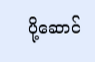ပို့ဆောင်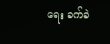ရေး ခက်ခဲ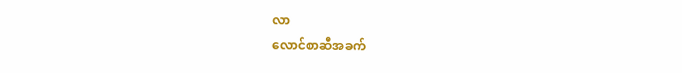လာ
လောင်စာဆီအခက်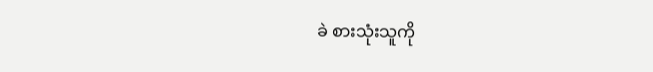ခဲ စားသုံးသူကို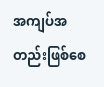အကျပ်အတည်းဖြစ်စေ